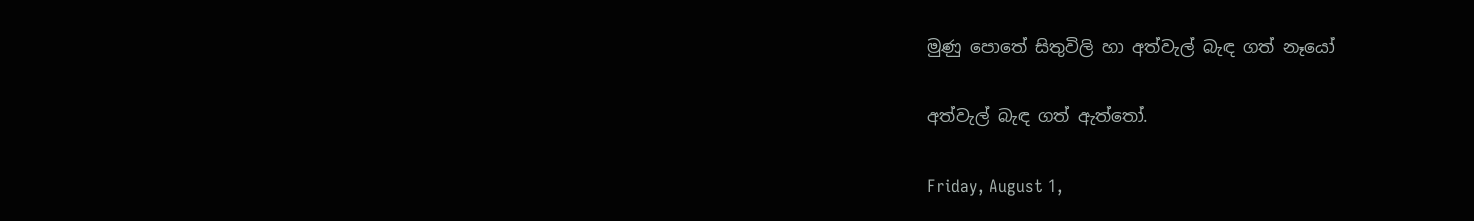මුණු පොතේ සිතුවිලි හා අත්වැල් බැඳ ගත් නෑයෝ

අත්වැල් බැඳ ගත් ඇත්තෝ.

Friday, August 1,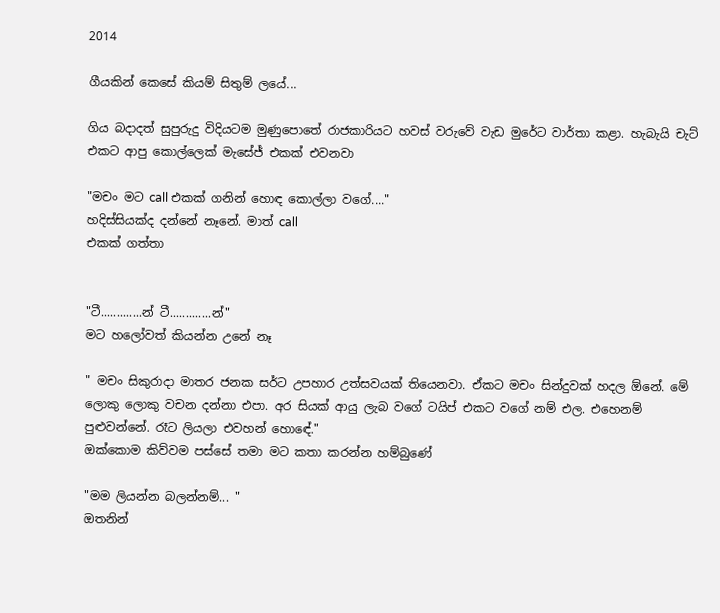2014

ගීයකින් කෙසේ කියම් සිතුම් ලයේ...

ගිය බදාදත් සුපුරුදු විදියටම මුණුපොතේ රාජකාරියට හවස් වරුවේ වැඩ මුරේට වාර්තා කළා. හැබැයි චැට් එකට ආපු කොල්ලෙක් මැසේජ් එකක් එවනවා

"මචං මට call එකක් ගනින් හොඳ කොල්ලා වගේ...."
හදිස්සියක්ද දන්නේ නෑනේ. මාත් call
එකක් ගත්තා


"ටී.............න් ටී.............න්"
මට හලෝවත් කියන්න උනේ නෑ

" මචං සිකුරාදා මාතර ජනක සර්ට උපහාර උත්සවයක් තියෙනවා. ඒකට මචං සින්දුවක් හදල ඕනේ. මේ ලොකු ලොකු වචන දන්නා එපා. අර සියක් ආයු ලැබ වගේ ටයිප් එකට වගේ නම් එල. එහෙනම් පුළුවන්නේ. රෑට ලියලා එවහන් හොඳේ."
ඔක්කොම කිව්වම පස්සේ තමා මට කතා කරන්න හම්බුණේ

"මම ලියන්න බලන්නම්... "
ඔතනින්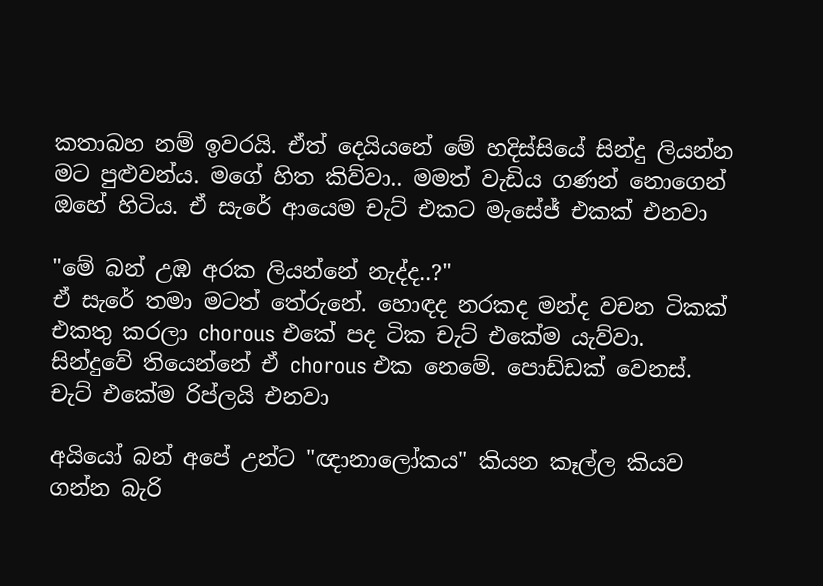කතාබහ නම් ඉවරයි. ඒත් දෙයියනේ මේ හදිස්සියේ සින්දු ලියන්න මට පුළුවන්ය. මගේ හිත කිව්වා.. මමත් වැඩිය ගණන් නොගෙන් ඔහේ හිටිය. ඒ සැරේ ආයෙම චැට් එකට මැසේජ් එකක් එනවා

"මේ බන් උඹ අරක ලියන්නේ නැද්ද..?"
ඒ සැරේ තමා මටත් තේරුනේ. හොඳද නරකද මන්ද වචන ටිකක් එකතු කරලා chorous එකේ පද ටික චැට් එකේම යැව්වා.
සින්දුවේ තියෙන්නේ ඒ chorous එක නෙමේ. පොඩ්ඩක් වෙනස්. චැට් එකේම රිප්ලයි එනවා

අයියෝ බන් අපේ උන්ට "ඥානාලෝකය" කියන කෑල්ල කියව ගන්න බැරි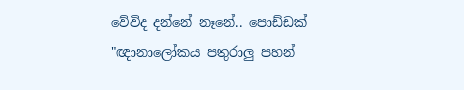වේවිද දන්නේ නෑනේ.. පොඩ්ඩක් "ඥානාලෝකය පතුරාලු පහන්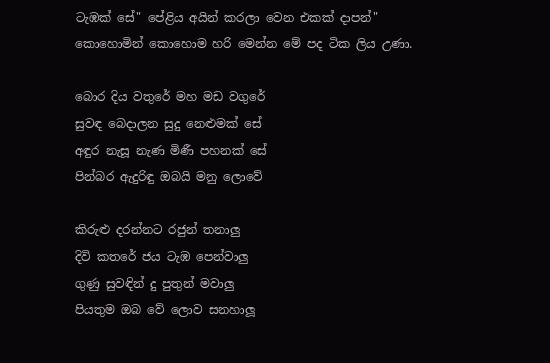ටැඹක් සේ" පේළිය අයින් කරලා වෙන එකක් දාපන්"
කොහොමින් කොහොම හරි මෙන්න මේ පද ටික ලිය උණා.

බොර දිය වතුරේ මහ මඩ වගුරේ
සුවඳ බෙදාලන සුදු නෙළුමක් සේ
අඳුර නැසූ නැණ මිණී පහනක් සේ
පින්බර ඇදුරිඳු ඔබයි මනු ලොවේ

කිරුළු දරන්නට රජුන් තනාලු
දිවි කතරේ ජය ටැඹ පෙන්වාලු
ගුණු සුවඳින් දු පුතුන් මවාලු
පියතුම ඔබ වේ ලොව සනහාලූ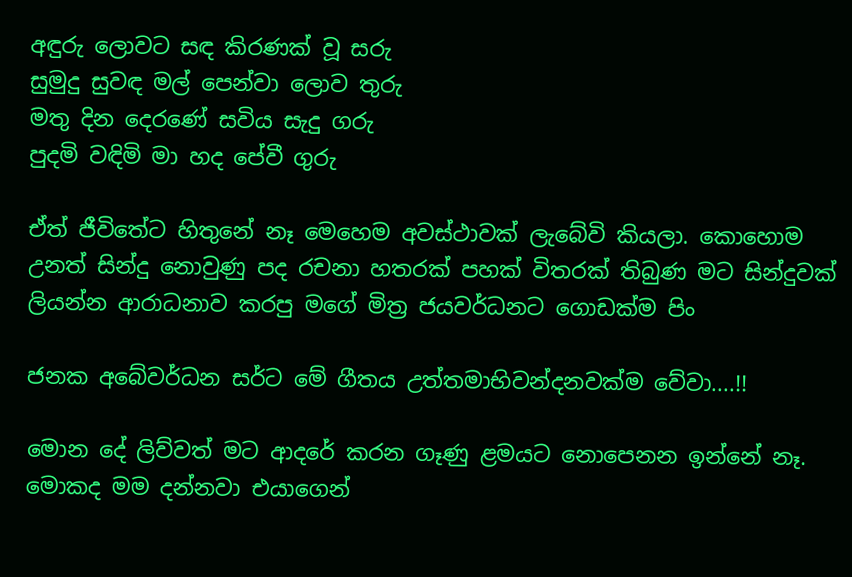අඳුරු ලොවට සඳ කිරණක් වූ සරු
සුමුදු සුවඳ මල් පෙන්වා ලොව තුරු
මතු දින දෙරණේ සවිය සැදු ගරු
පුදමි වඳිමි මා හද පේවී ගුරු

ඒත් ජීවිතේට හිතුනේ නෑ මෙහෙම අවස්ථාවක් ලැබේවි කියලා. කොහොම උනත් සින්දු නොවුණු පද රචනා හතරක් පහක් විතරක් තිබුණ මට සින්දුවක් ලියන්න ආරාධනාව කරපු මගේ මිත්‍ර ජයවර්ධනට ගොඩක්ම පිං

ජනක අබේවර්ධන සර්ට මේ ගීතය උත්තමාභිවන්දනවක්ම වේවා....!!

මොන දේ ලිව්වත් මට ආදරේ කරන ගෑණු ළමයට නොපෙනන ඉන්නේ නෑ. මොකද මම දන්නවා එයාගෙන්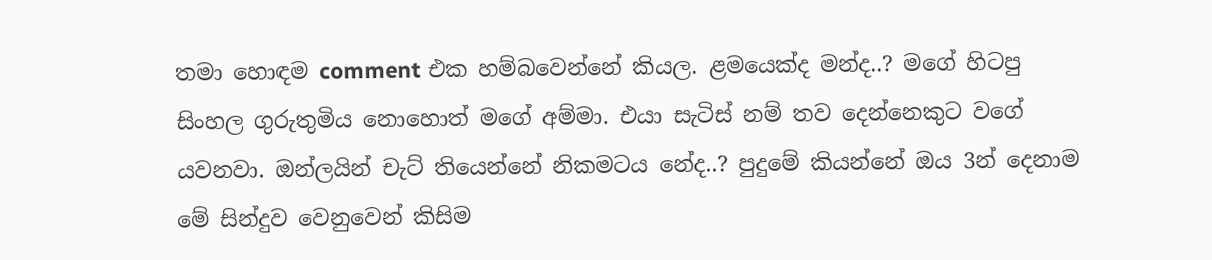තමා හොඳම comment එක හම්බවෙන්නේ කියල. ළමයෙක්ද මන්ද..? මගේ හිටපු සිංහල ගුරුතුමිය නොහොත් මගේ අම්මා. එයා සැටිස් නම් තව දෙන්නෙකුට වගේ යවනවා. ඔන්ලයින් චැට් තියෙන්නේ නිකමටය නේද..? පුදුමේ කියන්නේ ඔය 3න් දෙනාම මේ සින්දුව වෙනුවෙන් කිසිම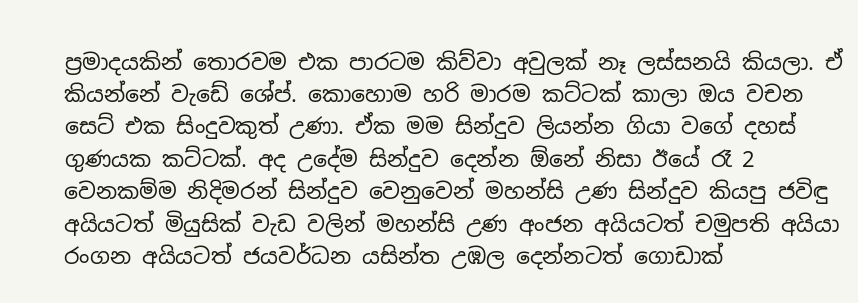ප්‍රමාදයකින් තොරවම එක පාරටම කිව්වා අවුලක් නෑ ලස්සනයි කියලා. ඒ කියන්නේ වැඩේ ශේප්. කොහොම හරි මාරම කට්ටක් කාලා ඔය වචන සෙට් එක සිංදුවකුත් උණා. ඒක මම සින්දුව ලියන්න ගියා වගේ දහස් ගුණයක කට්ටක්. අද උදේම සින්දුව දෙන්න ඕනේ නිසා ඊයේ රෑ 2 වෙනකම්ම නිදිමරන් සින්දුව වෙනුවෙන් මහන්සි උණ සින්දුව කියපු ජවිඳු අයියටත් මියුසික් වැඩ වලින් මහන්සි උණ අංජන අයියටත් චමුපති අයියා රංගන අයියටත් ජයවර්ධන යසින්ත උඹල දෙන්නටත් ගොඩාක්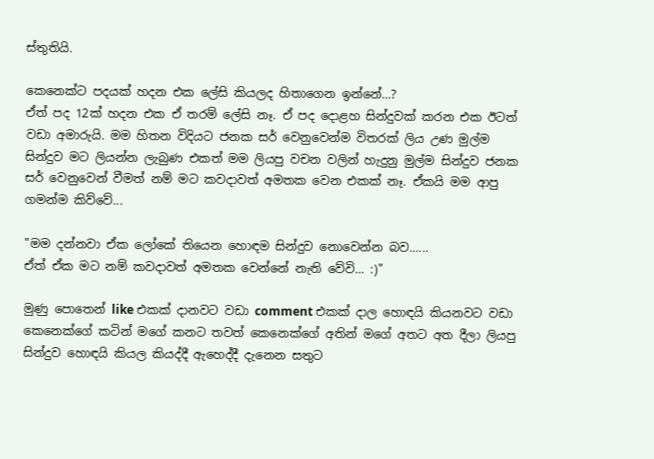ස්තුතියි.

කෙනෙක්ට පදයක් හදන එක ලේසි කියලද හිතාගෙන ඉන්නේ...?
ඒත් පද 12ක් හදන එක ඒ තරම් ලේසි නෑ. ඒ පද දොළහ සින්දුවක් කරන එක ඊටත් වඩා අමාරුයි. මම හිතන විදියට ජනක සර් වෙනුවෙන්ම විතරක් ලිය උණ මුල්ම සින්දුව මට ලියන්න ලැබුණ එකත් මම ලියපු වචන වලින් හැදුනු මුල්ම සින්දුව ජනක සර් වෙනුවෙන් වීමත් නම් මට කවදාවත් අමතක වෙන එකක් නෑ. ඒකයි මම ආපු ගමන්ම කිව්වේ...

"මම දන්නවා ඒක ලෝකේ තියෙන හොඳම සින්දුව නොවෙන්න බව......
ඒත් ඒක මට නම් කවදාවත් අමතක වෙන්නේ නැති වේවි... :)"

මුණු පොතෙන් like එකක් දානවට වඩා comment එකක් දාල හොඳයි කියනවට වඩා කෙනෙක්ගේ කටින් මගේ කනට තවත් කෙනෙක්ගේ අතින් මගේ අතට අත දීලා ලියපු සින්දුව හොඳයි කියල කියද්දී ඇහෙද්දී දැනෙන සතුට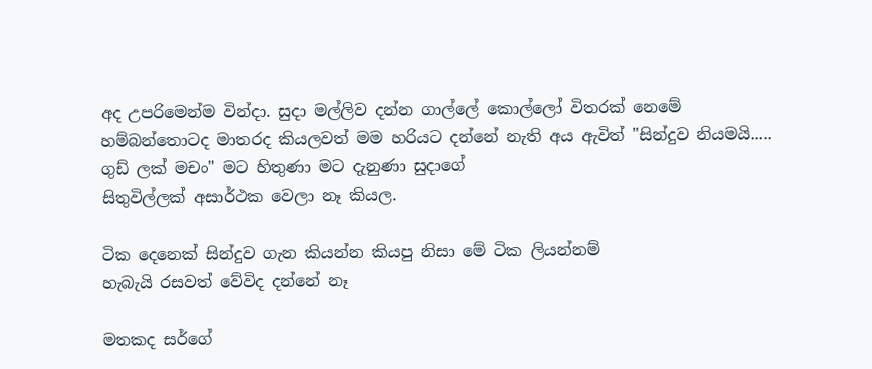අද උපරිමෙන්ම වින්දා. සුදා මල්ලිව දන්න ගාල්ලේ කොල්ලෝ විතරක් නෙමේ හම්බන්තොටද මාතරද කියලවත් මම හරියට දන්නේ නැති අය ඇවිත් "සින්දුව නියමයි..... ගුඩ් ලක් මචං" මට හිතුණා මට දැනුණා සුදාගේ
සිතුවිල්ලක් අසාර්ථක වෙලා නෑ කියල.

ටික දෙනෙක් සින්දුව ගැන කියන්න කියපු නිසා මේ ටික ලියන්නම්
හැබැයි රසවත් වේවිද දන්නේ නෑ

මතකද සර්ගේ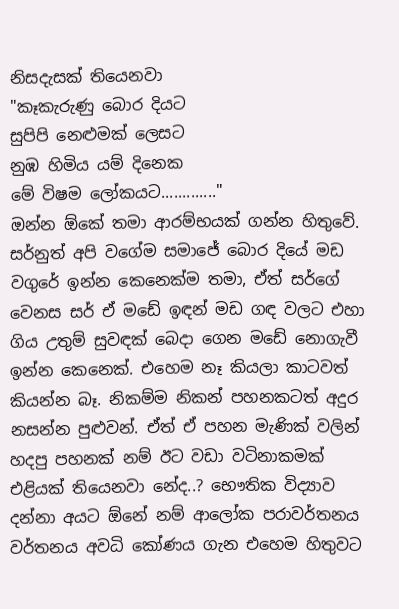නිසදැසක් තියෙනවා
"කෑකැරුණු බොර දියට
සුපිපි නෙළුමක් ලෙසට
නුඹ හිමිය යම් දිනෙක
මේ විෂම ලෝකයට............."
ඔන්න ඕකේ තමා ආරම්භයක් ගන්න හිතුවේ. සර්නුත් අපි වගේම සමාජේ බොර දියේ මඩ වගුරේ ඉන්න කෙනෙක්ම තමා, ඒත් සර්ගේ වෙනස සර් ඒ මඩේ ඉඳන් මඩ ගඳ වලට එහා ගිය උතුම් සුවඳක් බෙදා ගෙන මඩේ නොගැවී ඉන්න කෙනෙක්. එහෙම නෑ කියලා කාටවත් කියන්න බෑ. නිකම්ම නිකන් පහනකටත් අදුර නසන්න පුළුවන්. ඒත් ඒ පහන මැණික් වලින් හදපු පහනක් නම් ඊට වඩා වටිනාකමක් එළියක් තියෙනවා නේද..? භෞතික විද්‍යාව දන්නා අයට ඕනේ නම් ආලෝක පරාවර්තනය වර්තනය අවධි කෝණය ගැන එහෙම හිතුවට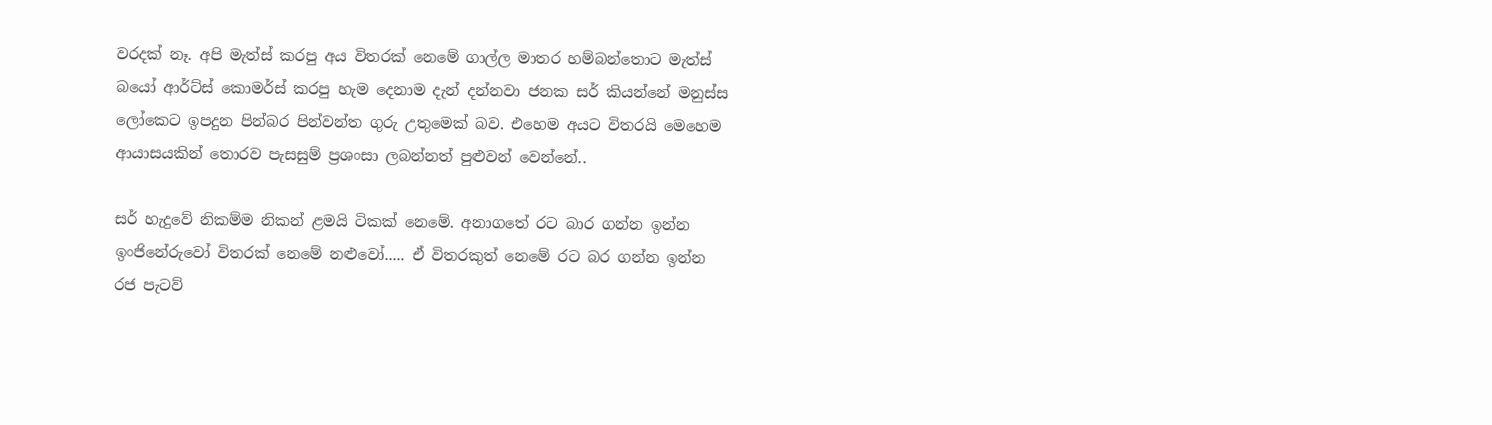වරදක් නෑ. අපි මැත්ස් කරපු අය විතරක් නෙමේ ගාල්ල මාතර හම්බන්තොට මැත්ස් බයෝ ආර්ට්ස් කොමර්ස් කරපු හැම දෙනාම දැන් දන්නවා ජනක සර් කියන්නේ මනුස්ස ලෝකෙට ඉපදුන පින්බර පින්වන්ත ගුරු උතුමෙක් බව. එහෙම අයට විතරයි මෙහෙම ආයාසයකින් තොරව පැසසුම් ප්‍රශංසා ලබන්නත් පුළුවන් වෙන්නේ..

සර් හැදුවේ නිකම්ම නිකන් ළමයි ටිකක් නෙමේ. අනාගතේ රට බාර ගන්න ඉන්න ඉංජිනේරුවෝ විතරක් නෙමේ නළුවෝ..... ඒ විතරකුත් නෙමේ රට බර ගන්න ඉන්න රජ පැටව්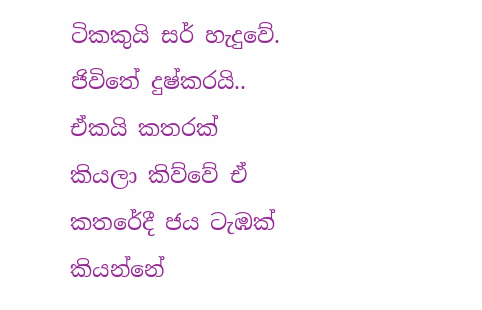ටිකකුයි සර් හැදුවේ. ජිවිතේ දුෂ්කරයි.. ඒකයි කතරක් කියලා කිව්වේ ඒ කතරේදී ජය ටැඹක් කියන්නේ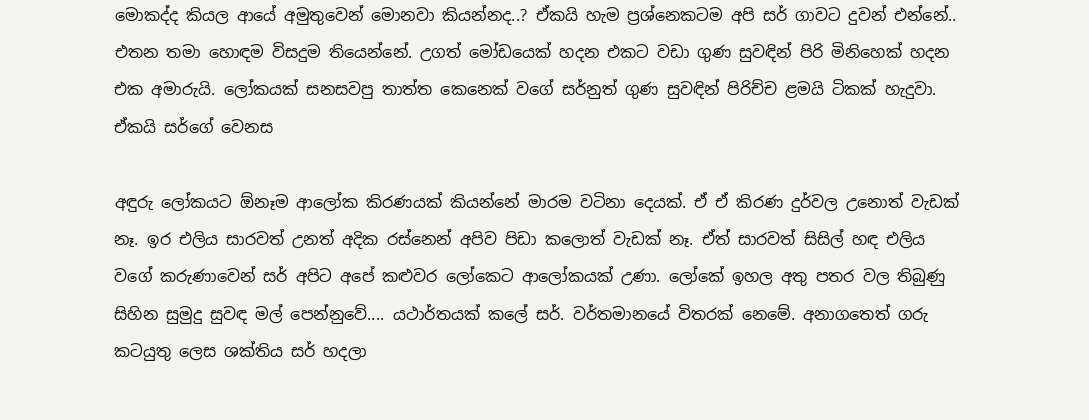මොකද්ද කියල ආයේ අමුතුවෙන් මොනවා කියන්නද..? ඒකයි හැම ප්‍රශ්නෙකටම අපි සර් ගාවට දුවන් එන්නේ.. එතන තමා හොඳම විසදුම තියෙන්නේ. උගත් මෝඩයෙක් හදන එකට වඩා ගුණ සුවඳින් පිරි මිනිහෙක් හදන එක අමාරුයි. ලෝකයක් සනසවපු තාත්ත කෙනෙක් වගේ සර්නුත් ගුණ සුවඳින් පිරිච්ච ළමයි ටිකක් හැදුවා. ඒකයි සර්ගේ වෙනස

අඳුරු ලෝකයට ඕනෑම ආලෝක කිරණයක් කියන්නේ මාරම වටිනා දෙයක්. ඒ ඒ කිරණ දුර්වල උනොත් වැඩක් නෑ. ඉර එලිය සාරවත් උනත් අදික රස්නෙන් අපිව පිඩා කලොත් වැඩක් නෑ. ඒත් සාරවත් සිසිල් හඳ එලිය වගේ කරුණාවෙන් සර් අපිට අපේ කළුවර ලෝකෙට ආලෝකයක් උණා. ලෝකේ ඉහල අතු පතර වල තිබුණු සිහින සුමුදු සුවඳ මල් පෙන්නුවේ.... යථාර්තයක් කලේ සර්. වර්තමානයේ විතරක් නෙමේ. අනාගතෙත් ගරු කටයුතු ලෙස ශක්තිය සර් හදලා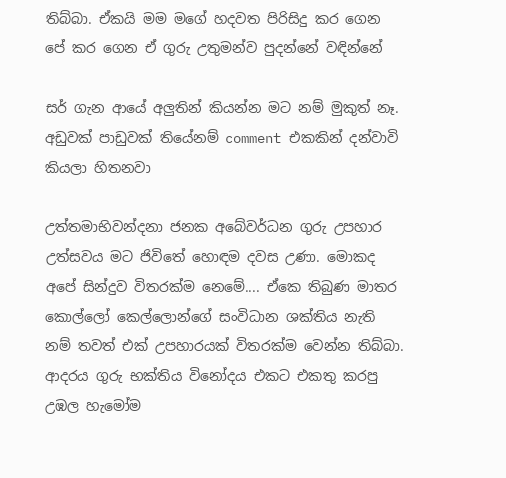තිබ්බා. ඒකයි මම මගේ හදවත පිරිසිදු කර ගෙන පේ කර ගෙන ඒ ගුරු උතුමන්ව පුදන්නේ වඳින්නේ

සර් ගැන ආයේ අලුතින් කියන්න මට නම් මුකුත් නෑ. අඩුවක් පාඩුවක් තියේනම් comment එකකින් දන්වාවි කියලා හිතනවා

උත්තමාභිවන්දනා ජනක අබේවර්ධන ගුරු උපහාර උත්සවය මට ජිවිතේ හොඳම දවස උණා. මොකද අපේ සින්දුව විතරක්ම නෙමේ.... ඒකෙ තිබුණ මාතර කොල්ලෝ කෙල්ලොන්ගේ සංවිධාන ශක්තිය නැති නම් තවත් එක් උපහාරයක් විතරක්ම වෙන්න තිබ්බා. ආදරය ගුරු භක්තිය විනෝදය එකට එකතු කරපු උඹල හැමෝම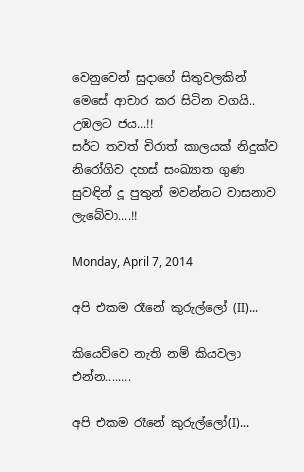වෙනුවෙන් සුදාගේ සිතුවලකින් මෙසේ ආචාර කර සිටින වගයි..
උඹලට ජය...!!
සර්ට තවත් චිරාත් කාලයක් නිදුක්ව නිරෝගිව දහස් සංඛ්‍යාත ගුණ සුවඳින් දූ පුතුන් මවන්නට වාසනාව ලැබේවා....!!

Monday, April 7, 2014

අපි එකම රෑනේ කුරුල්ලෝ (II)...

කියෙව්වෙ නැති නම් කියවලා එන්න........

අපි එකම රෑනේ කුරුල්ලෝ(I)...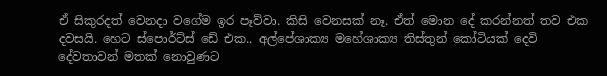ඒ සිකුරදත් වෙනදා වගේම ඉර පෑව්වා. කිසි වෙනසක් නෑ. ඒත් මොන දේ කරන්නත් තව එක දවසයි. හෙට ස්පොර්ට්ස් ඩේ එක.. අල්පේශාක්‍ය මහේශාක්‍ය තිස්තුන් කෝටියක් දෙවි දේවතාවන් මතක් නොවුණට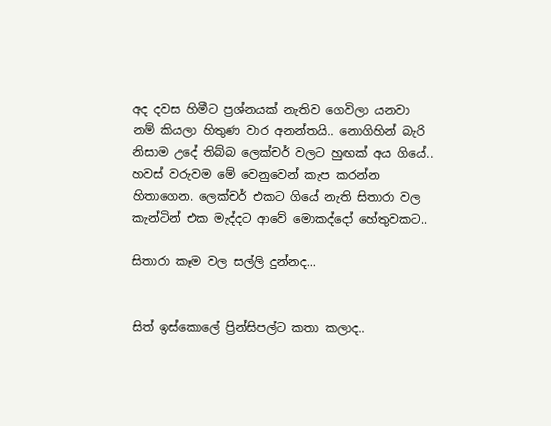අද දවස හිමීට ප්‍රශ්නයක් නැතිව ගෙවිලා යනවා නම් කියලා හිතුණ වාර අනන්තයි.. නොගිහින් බැරි නිසාම උදේ තිබ්බ ලෙක්චර් වලට හුඟක් අය ගියේ.. හවස් වරුවම මේ වෙනුවෙන් කැප කරන්න හිතාගෙන. ලෙක්චර් එකට ගියේ නැති සිතාරා වල කැන්ටින් එක මැද්දට ආවේ මොකද්දෝ හේතුවකට..

සිතාරා කෑම වල සල්ලි දුන්නද...


සිත් ඉස්කොලේ ප්‍රින්සිපල්ට කතා කලාද..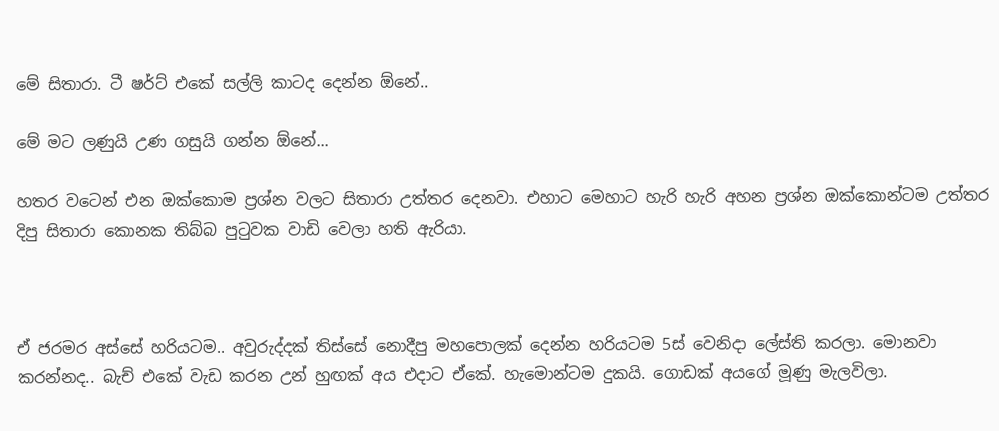මේ සිතාරා. ටී ෂර්ට් එකේ සල්ලි කාටද දෙන්න ඕනේ..

මේ මට ලණුයි උණ ගසුයි ගන්න ඕනේ...

හතර වටෙන් එන ඔක්කොම ප්‍රශ්න වලට සිතාරා උත්තර දෙනවා. එහාට මෙහාට හැරි හැරි අහන ප්‍රශ්න ඔක්කොන්ටම උත්තර දිපු සිතාරා කොනක තිබ්බ පුටුවක වාඩි වෙලා හති ඇරියා.



ඒ ජරමර අස්සේ හරියටම.. අවුරුද්දක් තිස්සේ නොදීපු මහපොලක් දෙන්න හරියටම 5ස් වෙනිදා ලේස්ති කරලා. මොනවා කරන්නද.. බැච් එකේ වැඩ කරන උන් හුඟක් අය එදාට ඒකේ. හැමොන්ටම දුකයි. ගොඩක් අයගේ මූණු මැලවිලා.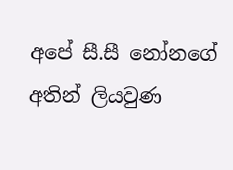අපේ සී.සී නෝනගේ අතින් ලියවුණ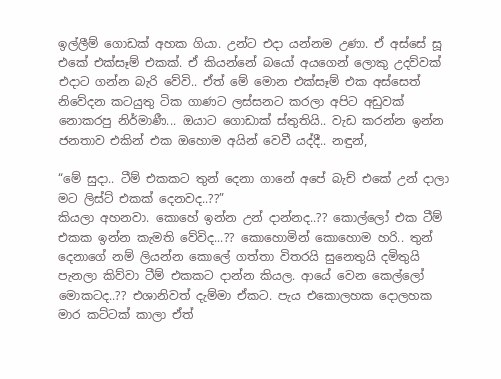ඉල්ලීම් ගොඩක් අහක ගියා. උන්ට එදා යන්නම උණා. ඒ අස්සේ සූ එකේ එක්සෑම් එකක්. ඒ කියන්නේ බයෝ අයගෙන් ලොකු උදව්වක් එදාට ගන්න බැරි වේවි.. ඒත් මේ මොන එක්සෑම් එක අස්සෙත් නිවේදන කටයුතු ටික ගාණට ලස්සනට කරලා අපිට අඩුවක් නොකරපු නිර්මාණී... ඔයාට ගොඩාක් ස්තුතියි.. වැඩ කරන්න ඉන්න ජනතාව එකින් එක ඔහොම අයින් වෙවී යද්දී.. නඳුන්,

“මේ සුදා.. ටීම් එකකට තුන් දෙනා ගානේ අපේ බැච් එකේ උන් දාලා මට ලිස්ට් එකක් දෙනවද..??”
කියලා අහනවා. කොහේ ඉන්න උන් දාන්නද..?? කොල්ලෝ එක ටීම් එකක ඉන්න කැමති වේවිද...?? කොහොමින් කොහොම හරි.. තුන් දෙනාගේ නම් ලියන්න කොලේ ගත්තා විතරයි සුනෙතුයි දමිතුයි පැනලා කිව්වා ටීම් එකකට දාන්න කියල. ආයේ වෙන කෙල්ලෝ මොකටද..?? එශානිවත් දැම්මා ඒකට. පැය එකොලහක දොලහක මාර කට්ටක් කාලා ඒත්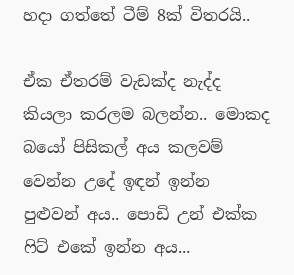හදා ගත්තේ ටීම් 8ක් විතරයි..

ඒක ඒතරම් වැඩක්ද නැද්ද කියලා කරලම බලන්න.. මොකද බයෝ පිසිකල් අය කලවම් වෙන්න උදේ ඉඳන් ඉන්න පුළුවන් අය.. පොඩි උන් එක්ක ෆිට් එකේ ඉන්න අය...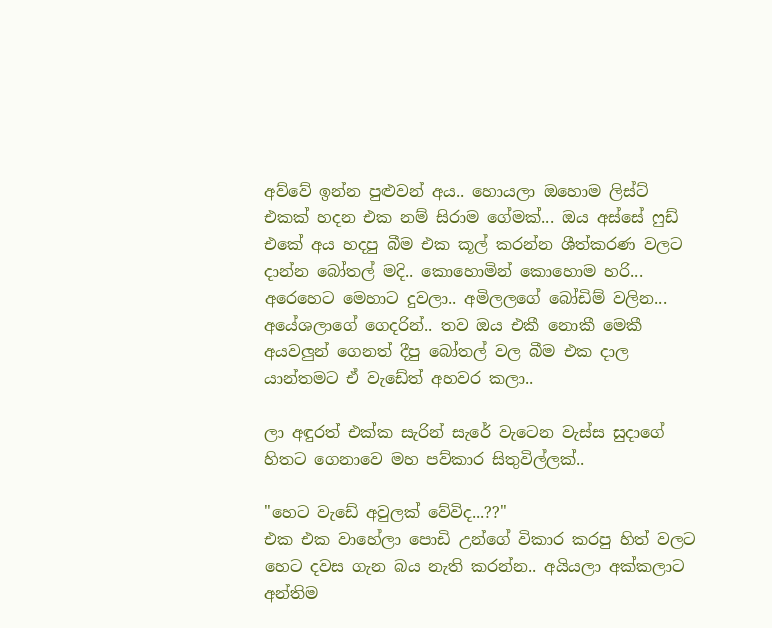අව්වේ ඉන්න පුළුවන් අය.. හොයලා ඔහොම ලිස්ට් එකක් හදන එක නම් සිරාම ගේමක්... ඔය අස්සේ ෆුඩ් එකේ අය හදපු බීම එක කූල් කරන්න ශීත්කරණ වලට දාන්න බෝතල් මදි.. කොහොමින් කොහොම හරි... අරෙහෙට මෙහාට දුවලා.. අමිලලගේ බෝඩිම් වලින... අයේශලාගේ ගෙදරින්.. තව ඔය එකී නොකී මෙකී අයවලුන් ගෙනත් දීපු බෝතල් වල බීම එක දාල යාන්තමට ඒ වැඩේත් අහවර කලා..

ලා අඳුරත් එක්ක සැරින් සැරේ වැටෙන වැස්ස සුදාගේ හිතට ගෙනාවෙ මහ පව්කාර සිතුවිල්ලක්..

"හෙට වැඩේ අවුලක් වේවිද...??"
එක එක වාහේලා පොඩි උන්ගේ විකාර කරපු හිත් වලට හෙට දවස ගැන බය නැති කරන්න.. අයියලා අක්කලාට අන්තිම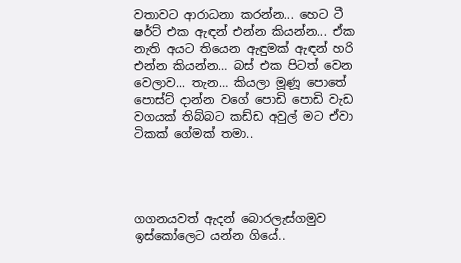වතාවට ආරාධනා කරන්න... හෙට ටී ෂර්ට් එක ඇඳන් එන්න කියන්න... ඒක නැති අයට තියෙන ඇඳුමක් ඇඳන් හරි එන්න කියන්න… බස් එක පිටත් වෙන වෙලාව... තැන… කියලා මූණූ පොතේ පොස්ට් දාන්න වගේ පොඩි පොඩි වැඩ වගයක් තිබ්බට කඩ්ඩ අවුල් මට ඒවා ටිකක් ගේමක් තමා..




ගගනයවත් ඇදන් බොරලැස්ගමුව ඉස්කෝලෙට යන්න ගියේ..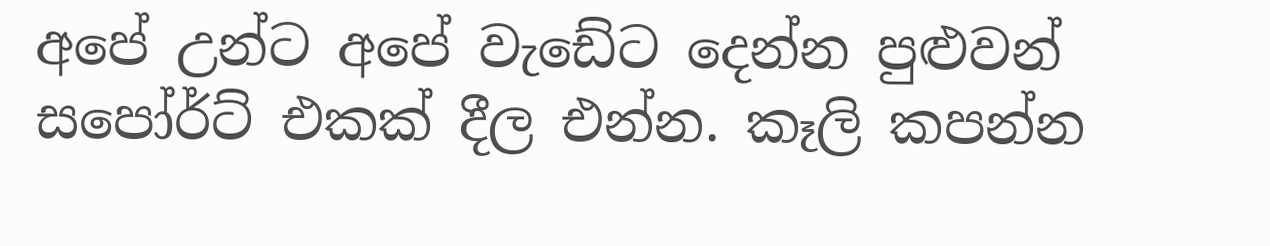අපේ උන්ට අපේ වැඩේට දෙන්න පුළුවන් සපෝර්ට් එකක් දීල එන්න. කෑලි කපන්න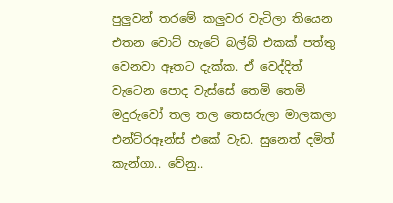පුලුවන් තරමේ කලුවර වැටිලා තියෙන එතන වොට් හැටේ බල්බ් එකක් පත්තු වෙනවා ඈතට දැක්ක. ඒ වෙද්දිත් වැටෙන පොද වැස්සේ තෙමි තෙමි මදුරුවෝ තල තල තෙසරුලා මාලකලා එන්ට්රඈන්ස් එකේ වැඩ. සුනෙත් දමිත් කැන්ගා.. වේනු..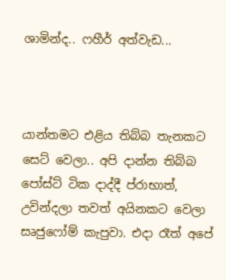ශාමින්ද.. ෆහීර් අත්වැඩ...



යාන්තමට එළිය තිබ්බ තැනකට සෙට් වෙලා.. අපි දාන්න තිබ්බ පෝස්ට් ටික දාද්දී ප්රාභාත්, උවින්දලා තවත් අයිනකට වෙලා සෘජුෆෝම් කැපුවා. එදා රෑත් අපේ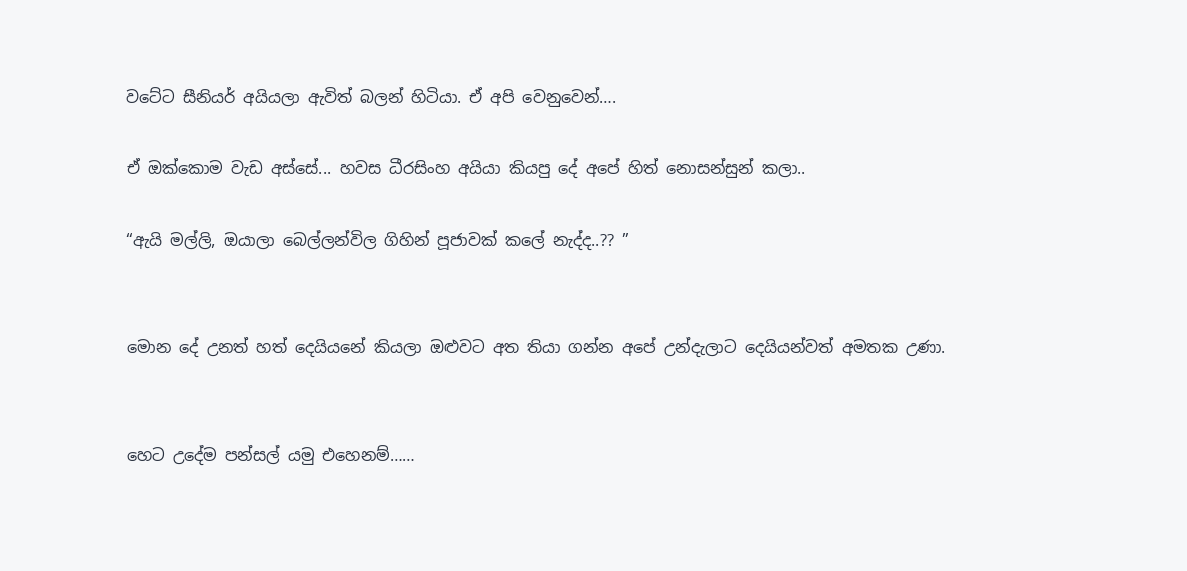වටේට සීනියර් අයියලා ඇවිත් බලන් හිටියා. ඒ අපි වෙනුවෙන්….

ඒ ඔක්කොම වැඩ අස්සේ... හවස ධීරසිංහ අයියා කියපු දේ අපේ හිත් නොසන්සුන් කලා..

“ඇයි මල්ලි, ඔයාලා බෙල්ලන්විල ගිහින් පූජාවක් කලේ නැද්ද..?? ”


මොන දේ උනත් හත් දෙයියනේ කියලා ඔළුවට අත තියා ගන්න අපේ උන්දැලාට දෙයියන්වත් අමතක උණා.


හෙට උදේම පන්සල් යමු එහෙනම්……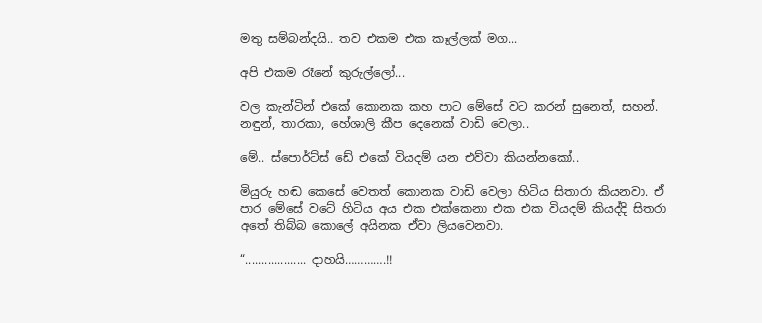මතු සම්බන්දයි.. තව එකම එක කෑල්ලක් මග...

අපි එකම රෑනේ කුරුල්ලෝ...

වල කැන්ටින් එකේ කොනක කහ පාට මේසේ වට කරන් සුනෙත්, සහන්. නඳුන්, තාරකා, හේශාලි කීප දෙනෙක් වාඩි වෙලා..

මේ.. ස්පොර්ට්ස් ඩේ එකේ වියදම් යන එව්වා කියන්නකෝ..

මියුරු හඬ කෙසේ වෙතත් කොනක වාඩි වෙලා හිටිය සිතාරා කියනවා. ඒ පාර මේසේ වටේ හිටිය අය එක එක්කෙනා එක එක වියදම් කියද්දි සිතරා අතේ තිබ්බ කොලේ අයිනක ඒවා ලියවෙනවා.

“................... දාහයි………….!!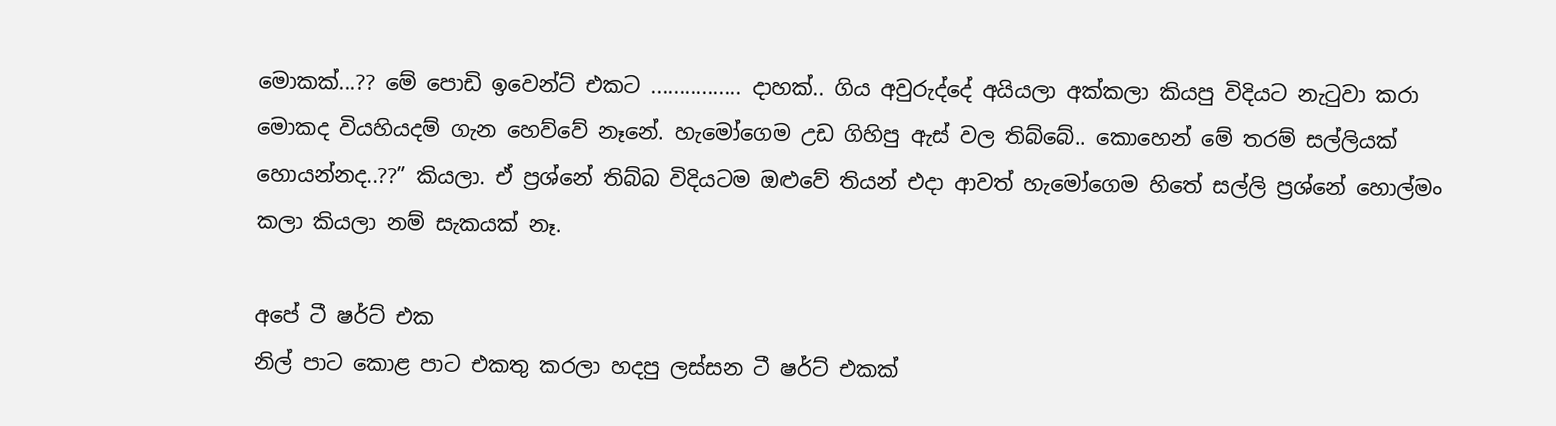මොකක්...?? මේ පොඩි ඉවෙන්ට් එකට ................ දාහක්.. ගිය අවුරුද්දේ අයියලා අක්කලා කියපු විදියට නැටුවා කරා මොකද වියහියදම් ගැන හෙව්වේ නෑනේ. හැමෝගෙම උඩ ගිහිපු ඇස් වල තිබ්බේ.. කොහෙන් මේ තරම් සල්ලියක් හොයන්නද..??” කියලා. ඒ ප්‍රශ්නේ තිබ්බ විදියටම ඔළුවේ තියන් එදා ආවත් හැමෝගෙම හිතේ සල්ලි ප්‍රශ්නේ හොල්මං කලා කියලා නම් සැකයක් නෑ.

අපේ ටී ෂර්ට් එක
නිල් පාට කොළ පාට එකතු කරලා හදපු ලස්සන ටී ෂර්ට් එකක්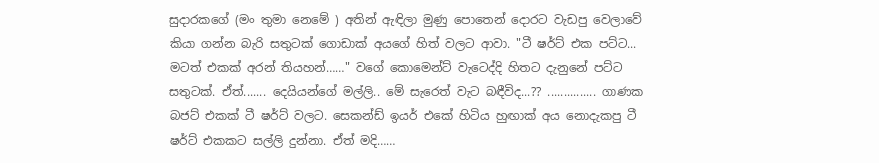සුදාරකගේ (මං තුමා නෙමේ ) අතින් ඇඳිලා මුණු පොතෙන් දොරට වැඩපු වෙලාවේ කියා ගන්න බැරි සතුටක් ගොඩාක් අයගේ හිත් වලට ආවා. "ටී ෂර්ට් එක පට්ට... මටත් එකක් අරන් තියහන්……" වගේ කොමෙන්ට් වැටෙද්දි හිතට දැනුනේ පට්ට සතුටක්. ඒත්....... දෙයියන්ගේ මල්ලි.. මේ සැරෙත් වැට බඳීවිද...?? ............... ගාණක බජට් එකක් ටී ෂර්ට් වලට. සෙකන්ඩ් ඉයර් එකේ හිටි‍ය හුඟාක් අය නොදැකපු ටී ෂර්ට් එකකට සල්ලි දුන්නා. ඒත් මදි……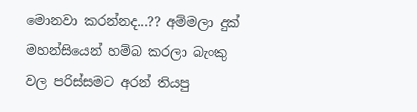මොනවා කරන්නද...?? අම්මලා දුක් මහන්සියෙන් හම්බ කරලා බැංකු වල පරිස්සමට අරන් තියපු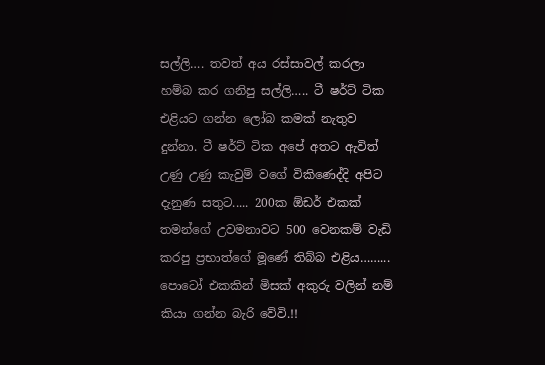සල්ලි…. තවත් අය රස්සාවල් කරලා හම්බ කර ගනිපු සල්ලි….. ටී ෂර්ට් ටික එළියට ගන්න ලෝබ කමක් නැතුව දුන්නා. ටී ෂර්ට් ටික අපේ අතට ඇවිත් උණු උණු කැවුම් වගේ විකිණෙද්දි අපිට දැනුණ සතුට..... 200ක ඕඩර් එකක් තමන්ගේ උවමනාවට 500 වෙනකම් වැඩි කරපු ප්‍රභාත්ගේ මූණේ තිබ්බ එළිය……... පොටෝ එකකින් මිසක් අකුරු වලින් නම් කියා ගන්න බැරි වේවි.!!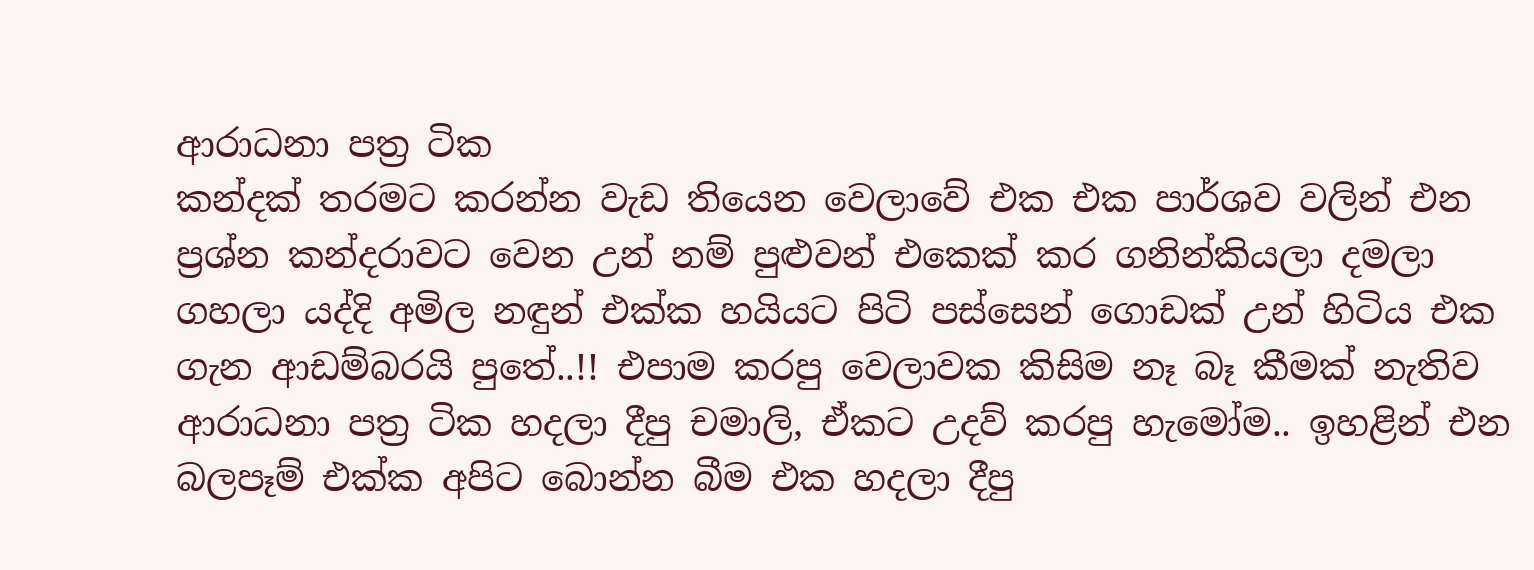ආරාධනා පත්‍ර ටික
කන්දක් තරමට කරන්න වැඩ තියෙන වෙලාවේ එක එක පාර්ශව වලින් එන ප්‍රශ්න කන්දරාවට වෙන උන් නම් පුළුවන් එකෙක් කර ගනින්කියලා දමලා ගහලා යද්දි අමිල නඳුන් එක්ක හයියට පිටි පස්සෙන් ගොඩක් උන් හිටිය එක ගැන ආඩම්බරයි පුතේ..!! එපාම කරපු වෙලාවක කිසිම නෑ බෑ කීමක් නැතිව ආරාධනා පත්‍ර ටික හදලා දීපු චමාලි, ඒකට උදව් කරපු හැමෝම.. ඉහළින් එන බලපෑම් එක්ක අපිට බොන්න බීම එක හදලා දීපු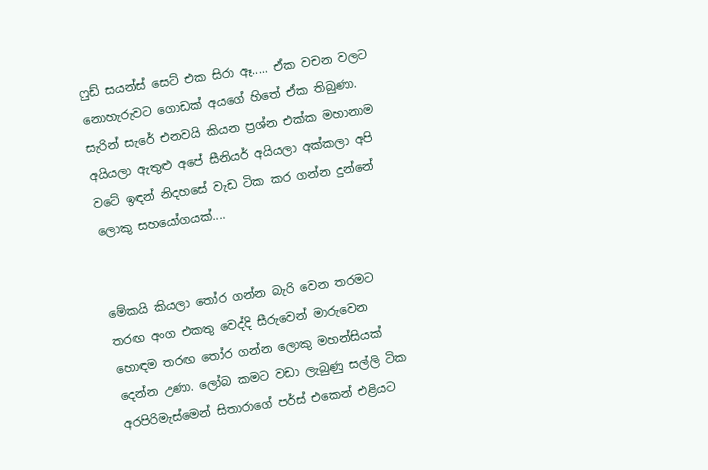ෆුඩ් සයන්ස් සෙට් එක සිරා ඈ..... ඒක වචන වලට නොහැරුවට ගොඩක් අයගේ හිතේ ඒක තිබුණා. සැරින් සැරේ එනවයි කියන ප්‍රශ්න එක්ක මහානාම අයියලා ඇතුළු අපේ සීනියර් අයියලා අක්කලා අපි වටේ ඉඳන් නිදහසේ වැඩ ටික කර ගන්න දුන්නේ ලොකු සහයෝගයක්....


මේකයි කියලා තෝර ගන්න බැරි වෙන තරමට තරඟ අංග එකතු වෙද්දි සීරුවෙන් මාරුවෙන හොඳම තරඟ තෝර ගන්න ලොකු මහන්සියක් දෙන්න උණා. ලෝබ කමට වඩා ලැබුණු සල්ලි ටික අරපිරිමැස්මෙන් සිතාරාගේ පර්ස් එකෙන් එළියට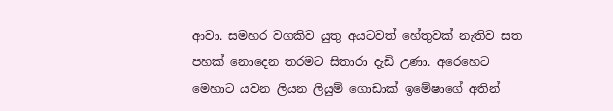ආවා. සමහර වගකිව යුතු අයටවත් හේතුවක් නැතිව සත පහක් නොදෙන තරමට සිතාරා දැඩි උණා. අරෙහෙට මෙහාට යවන ලියන ලියුම් ගොඩාක් ඉමේෂාගේ අතින්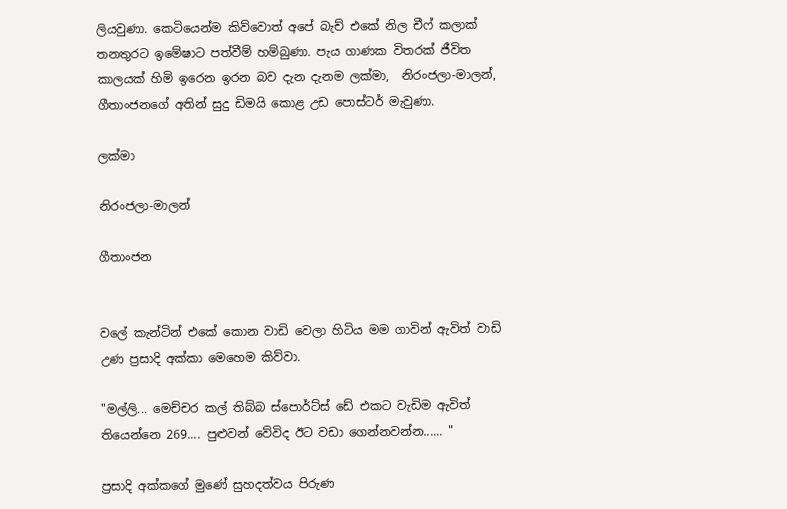ලියවුණා. කෙටියෙන්ම කිව්වොත් අපේ බැච් එකේ නිල චීෆ් කලාක් තනතුරට ඉමේෂාට පත්වීම් හම්බුණා. පැය ගාණක විතරක් ජීවිත කාලයක් හිමි ඉරෙන ඉරන බව දැන දැනම ලක්මා,  නිරංජලා-මාලන්, ගීතාංජනගේ අතින් සුදු ඩිමයි කොළ උඩ පොස්ටර් මැවුණා.

ලක්මා

නිරංජලා-මාලන්

ගීතාංජන


වලේ කැන්ටින් එකේ කොන වාඩි වෙලා හිටිය මම ගාවින් ඇවිත් වාඩි උණ ප්‍රසාදි අක්කා මෙහෙම කිව්වා.

"මල්ලි... මෙච්චර කල් තිබ්බ ස්පොර්ට්ස් ඩේ එකට වැඩිම ඇවිත් තියෙන්නෙ 269.... පුළුවන් වේවිද ඊට වඩා ගෙන්නවන්න...... "

ප්‍රසාදි අක්කගේ මුණේ සුහදත්වය පිරුණ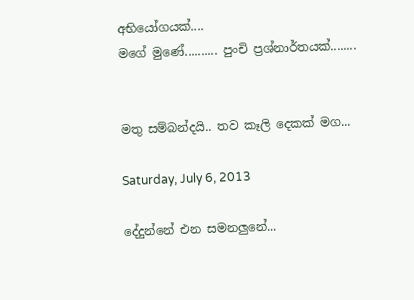අභියෝගයක්....
මගේ මුණේ.......... පුංචි ප්‍රශ්නාර්තයක්........


මතු සම්බන්දයි.. තව කෑලි දෙකක් මග...

Saturday, July 6, 2013

දේදුන්නේ එන සමනලුනේ...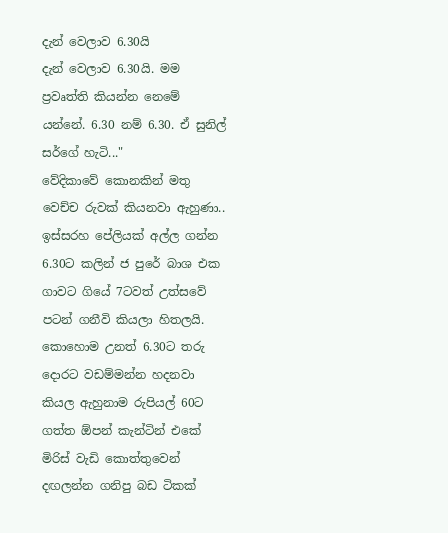දැන් වෙලාව 6.30යි
දැන් වෙලාව 6.30යි. මම ප්‍රවෘත්ති කියන්න නෙමේ යන්නේ. 6.30 නම් 6.30. ඒ සුනිල් සර්ගේ හැටි..."
වේදිකාවේ කොනකින් මතු වෙච්ච රුවක් කියනවා ඇහුණා.. ඉස්සරහ පේලියක් අල්ල ගන්න 6.30ට කලින් ජ පුරේ බාශ එක ගාවට ගියේ 7ටවත් උත්සවේ පටන් ගනීවි කියලා හිතලයි. කොහොම උනත් 6.30ට තරු දොරට වඩම්මන්න හදනවා කියල ඇහුනාම රුපියල් 60ට ගත්ත ඕපන් කැන්ටින් එකේ මිරිස් වැඩි කොත්තුවෙන් දඟලන්න ගනිපු බඩ ටිකක්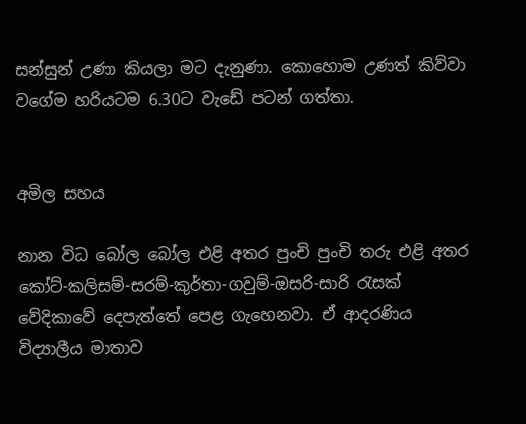සන්සුන් උණා කියලා මට දැනුණා. කොහොම උණත් කිව්වා වගේම හරියටම 6.30ට වැඩේ පටන් ගත්තා.


අමිල සහය

නාන විධ බෝල බෝල එළි අතර පුංචි පුංචි තරු එළි අතර කෝට්-කලිසම්-සරම්-කුර්තා-ගවුම්-ඔසරි-සාරි රැසක් වේදිකාවේ දෙපැත්තේ පෙළ ගැහෙනවා. ඒ ආදරණිය විද්‍යාලීය මාතාව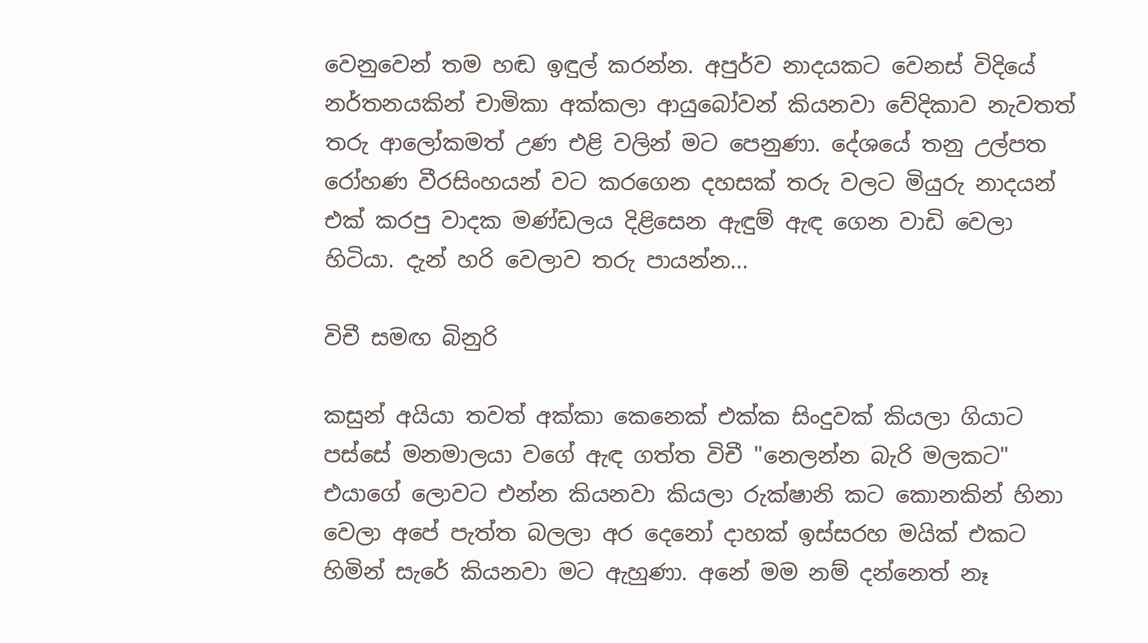වෙනුවෙන් තම හඬ ඉඳුල් කරන්න. අපුර්ව නාදයකට වෙනස් විදියේ නර්තනයකින් චාමිකා අක්කලා ආයුබෝවන් කියනවා වේදිකාව නැවතත් තරු ආලෝකමත් උණ එළි වලින් මට පෙනුණා. දේශයේ තනු උල්පත රෝහණ වීරසිංහයන් වට කරගෙන දහසක් තරු වලට මියුරු නාදයන් එක් කරපු වාදක මණ්ඩලය දිළිසෙන ඇඳුම් ඇඳ ගෙන වාඩි වෙලා හිටියා. දැන් හරි වෙලාව තරු පායන්න...

විචී සමඟ බිනුරි

කසුන් අයියා තවත් අක්කා කෙනෙක් එක්ක සිංදුවක් කියලා ගියාට පස්සේ මනමාලයා වගේ ඇඳ ගත්ත විචී "නෙලන්න බැරි මලකට" එයාගේ ලොවට එන්න කියනවා කියලා රුක්ෂානි කට කොනකින් හිනා වෙලා අපේ පැත්ත බලලා අර දෙනෝ දාහක් ඉස්සරහ මයික් එකට හිමින් සැරේ කියනවා මට ඇහුණා. අනේ මම නම් දන්නෙත් නෑ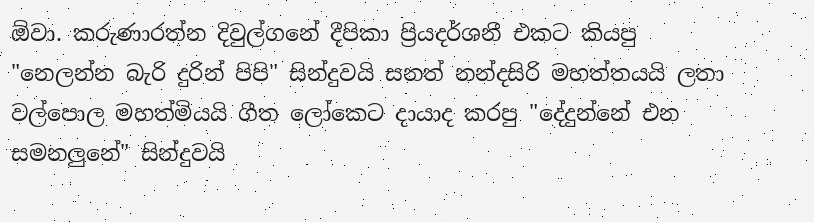ඕවා. කරුණාරත්න දිවුල්ගනේ දීපිකා ප්‍රියදර්ශනී එකට කියපු "නෙලන්න බැරි දුරින් පිපි" සින්දුවයි සනත් නන්දසිරි මහත්තයයි ලතා වල්පොල මහත්මියයි ගීත ලෝකෙට දායාද කරපු "දේදුන්නේ එන සමනලුනේ" සින්දුවයි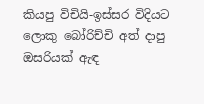කියපු විචියි-ඉස්සර විදියට ලොකු බෝරිච්චි අත් දාපු ඔසරියක් ඇඳ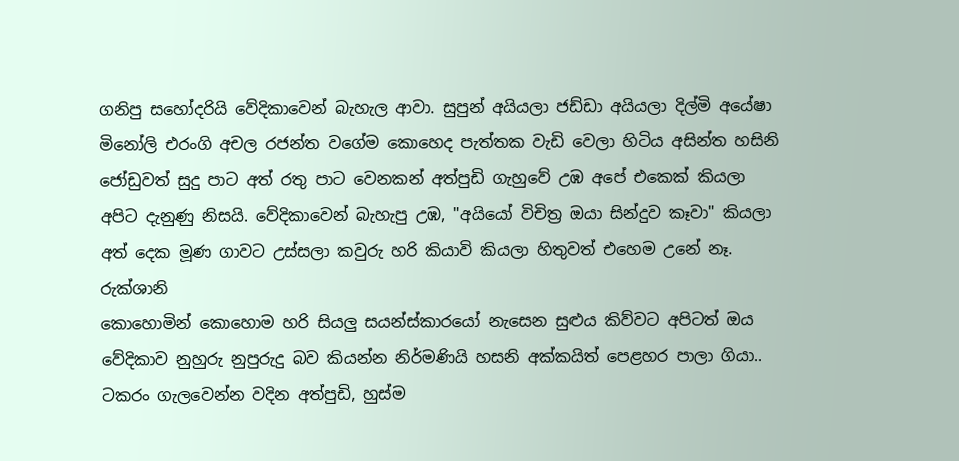ගනිපු සහෝදරියි වේදිකාවෙන් බැහැල ආවා. සුපුන් අයියලා ජඩ්ඩා අයියලා දිල්මි අයේෂා මිනෝලි එරංගි අචල රජන්ත වගේම කොහෙද පැත්තක වැඩි වෙලා හිටිය අසින්ත හසිනි ජෝඩුවත් සුදු පාට අත් රතු පාට වෙනකන් අත්පුඩි ගැහුවේ උඹ අපේ එකෙක් කියලා අපිට දැනුණු නිසයි. වේදිකාවෙන් බැහැපු උඹ, "අයියෝ විචිත්‍ර ඔයා සින්දුව කෑවා" කියලා අත් දෙක මූණ ගාවට උස්සලා කවුරු හරි කියාවි කියලා හිතුවත් එහෙම උනේ නෑ.
රුක්ශානි
කොහොමින් කොහොම හරි සියලු සයන්ස්කාරයෝ නැසෙන සුළුය කිව්වට අපිටත් ඔය වේදිකාව නුහුරු නුපුරුදු බව කියන්න නිර්මණියි හසනි අක්කයිත් පෙළහර පාලා ගියා..
ටකරං ගැලවෙන්න වදින අත්පුඩි, හුස්ම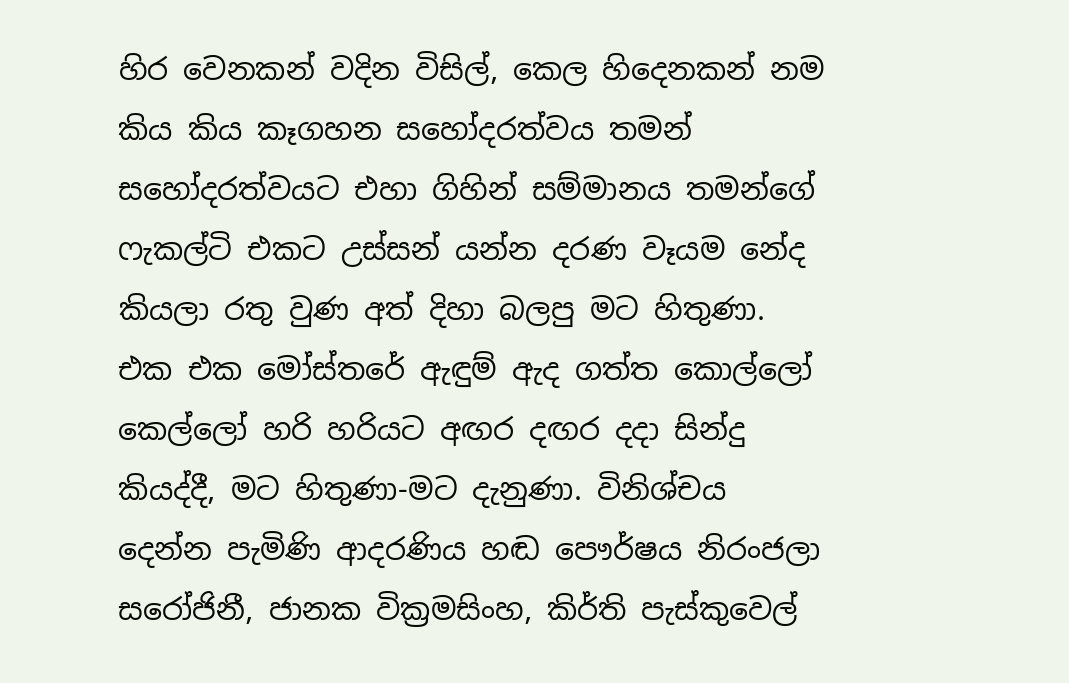හිර වෙනකන් වදින විසිල්, කෙල හිදෙනකන් නම කිය කිය කෑගහන සහෝදරත්වය තමන් සහෝදරත්වයට එහා ගිහින් සම්මානය තමන්ගේ ෆැකල්ටි එකට උස්සන් යන්න දරණ වෑයම නේද කියලා රතු වුණ අත් දිහා බලපු මට හිතුණා. එක එක මෝස්‌තරේ ඇඳුම් ඇද ගත්ත කොල්ලෝ කෙල්ලෝ හරි හරියට අඟර දඟර දදා සින්දු කියද්දී, මට හිතුණා-මට දැනුණා. විනිශ්චය දෙන්න පැමිණි ආදරණිය හඬ පෞර්ෂය නිරංජලා සරෝජිනී, ජානක වික්‍රමසිංහ, කිර්ති පැස්කුවෙල්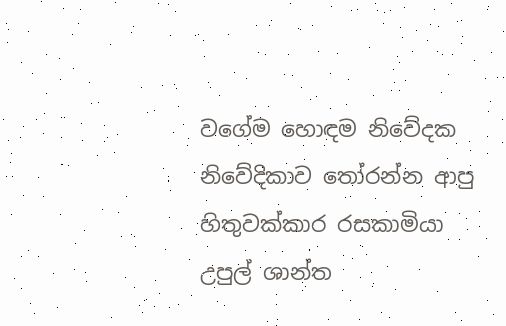වගේම හොඳම නිවේදක නිවේදිකාව තෝරන්න ආපු හිතුවක්කාර රසකාමියා උපුල් ශාන්ත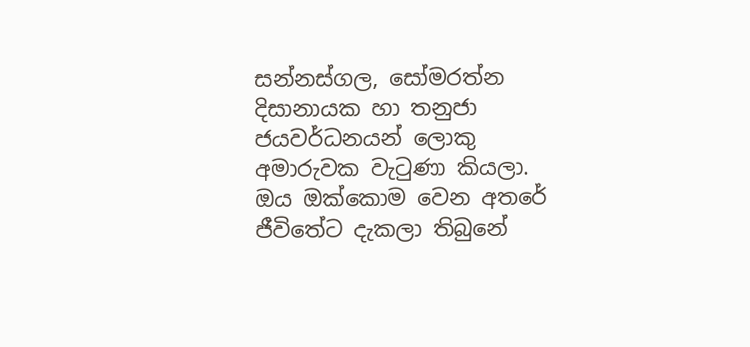සන්නස්ගල, සෝමරත්න දිසානායක හා තනුජා ජයවර්ධනයන් ලොකු අමාරුවක වැටුණා කියලා. ඔය ඔක්කොම වෙන අතරේ ජීවිතේට දැකලා තිබුනේ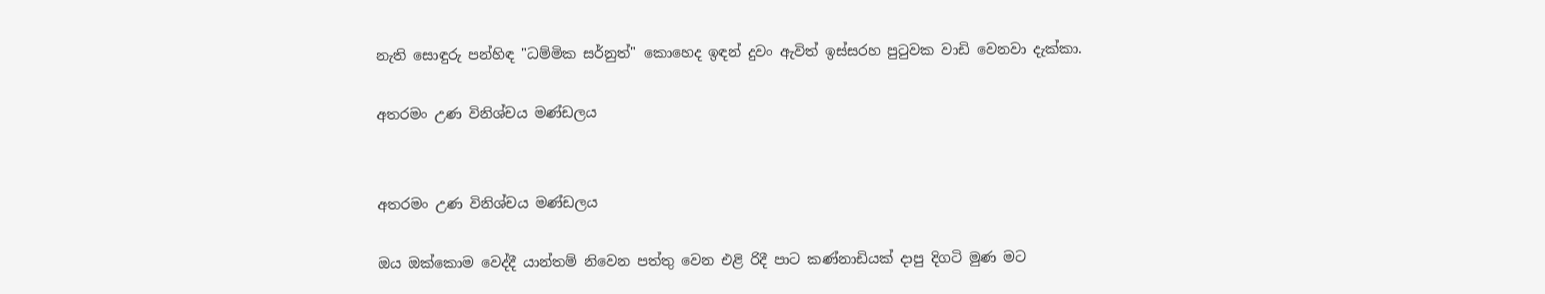නැති සොඳුරු පන්හිඳ "ධම්මික සර්නුත්" කොහෙද ඉඳන් දුවං ඇවිත් ඉස්සරහ පුටුවක වාඩි වෙනවා දැක්කා.

අතරමං උණ විනිශ්චය මණ්ඩලය


අතරමං උණ විනිශ්චය මණ්ඩලය

ඔය ඔක්කොම වෙද්දී යාන්තම් නිවෙන පත්තු වෙන එළි රිදී පාට කණ්නාඩියක් දාපු දිගටි මුණ මට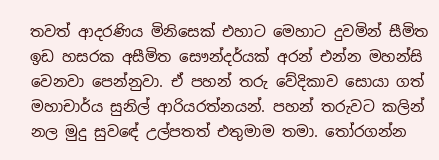තවත් ආදරණිය මිනිසෙක් එහාට මෙහාට දුවමින් සීමිත ඉඩ හසරක අසීමිත සෞන්දර්යක් අරන් එන්න මහන්සි වෙනවා පෙන්නුවා. ඒ පහන් තරු වේදිකාව සොයා ගත් මහාචාර්ය සුනිල් ආරියරත්නයන්. පහන් තරුවට කලින් නල මුදු සුවඳේ උල්පතත් එතුමාම තමා. තෝරගන්න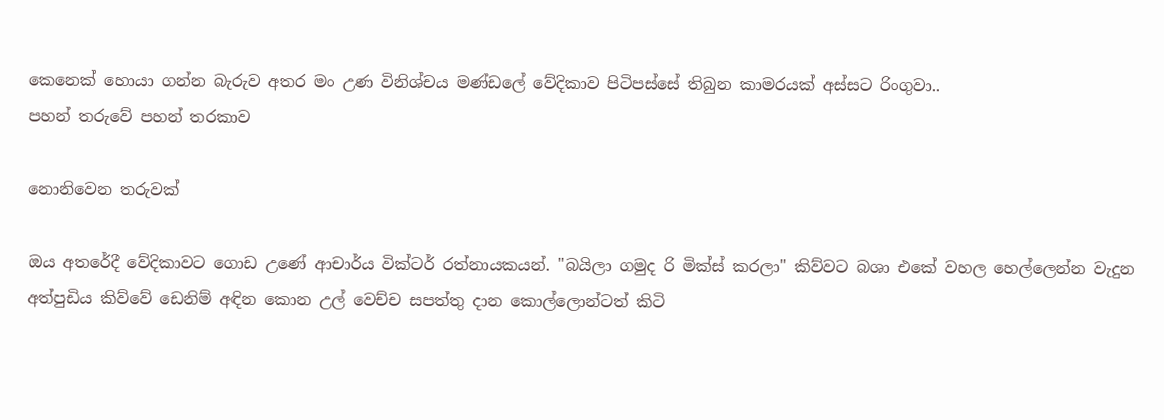කෙනෙක් හොයා ගන්න බැරුව අතර මං උණ විනිශ්චය මණ්ඩලේ වේදිකාව පිටිපස්සේ තිබුන කාමරයක් අස්සට රිංගුවා..
පහන් තරුවේ පහන් තරකාව

නොනිවෙන තරුවක්

ඔය අතරේදී වේදිකාවට ගොඩ උණේ ආචාර්ය වික්ටර් රත්නායකයන්. "බයිලා ගමුද රි මික්ස් කරලා" කිව්වට බශා එකේ වහල හෙල්ලෙන්න වැදුන අත්පුඩිය කිව්වේ ඩෙනිම් අඳින කොන උල් වෙච්ච සපත්තු දාන කොල්ලොන්ටත් කිටි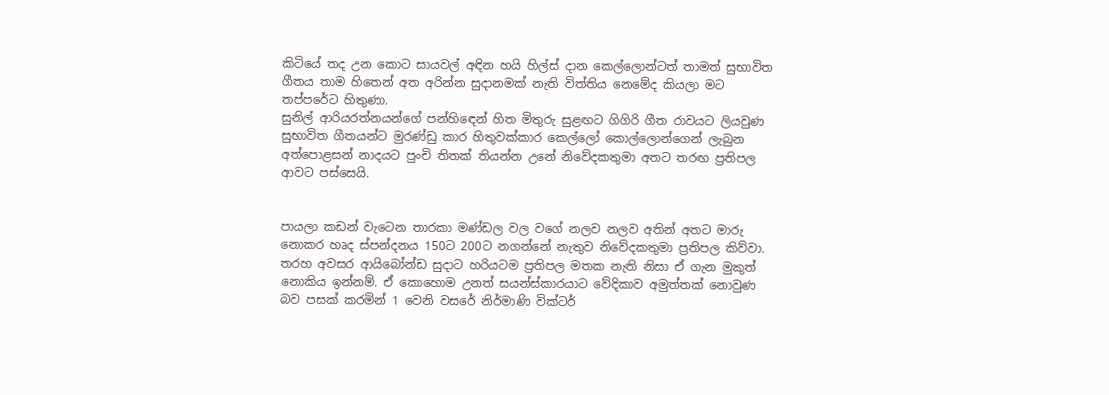කිටියේ තද උන කොට සායවල් අඳින හයි හිල්ස් දාන කෙල්ලොන්ටත් තාමත් සුභාවිත ගීතය තාම හිතෙන් අත අරින්න සුදානමක් නැති විත්තිය නෙමේද කියලා මට තප්පරේට හිතුණා.
සුනිල් ආරියරත්නයන්ගේ පන්හිඳෙන් හිත මිතුරු සුළඟට ගිගිරි ගීත රාවයට ලියවුණ සුභාවිත ගීතයන්ට මුරණ්ඩු කාර හිතුවක්කාර කෙල්ලෝ කොල්ලොන්ගෙන් ලැබුන අත්පොළසන් නාදයට පුංචි තිතක් තියන්න උනේ නිවේදකතුමා අතට තරඟ ප්‍රතිපල ආවට පස්සෙයි.


පායලා කඩන් වැටෙන තාරකා මණ්ඩල වල වගේ නලව නලව අතින් අතට මාරු නොකර හෘද ස්පන්දනය 150ට 200ට නගන්නේ නැතුව නිවේදකතුමා ප්‍රතිපල කිව්වා. තරහ අවසර ආයිබෝන්ඩ සුදාට හරියටම ප්‍රතිපල මතක නැති නිසා ඒ ගැන මුකුත් නොකිය ඉන්නම්. ඒ කොහොම උනත් සයන්ස්කාරයාට වේදිකාව අමුත්තක් නොවුණ බව පසක් කරමින් 1 වෙනි වසරේ නිර්මාණි වික්ටර්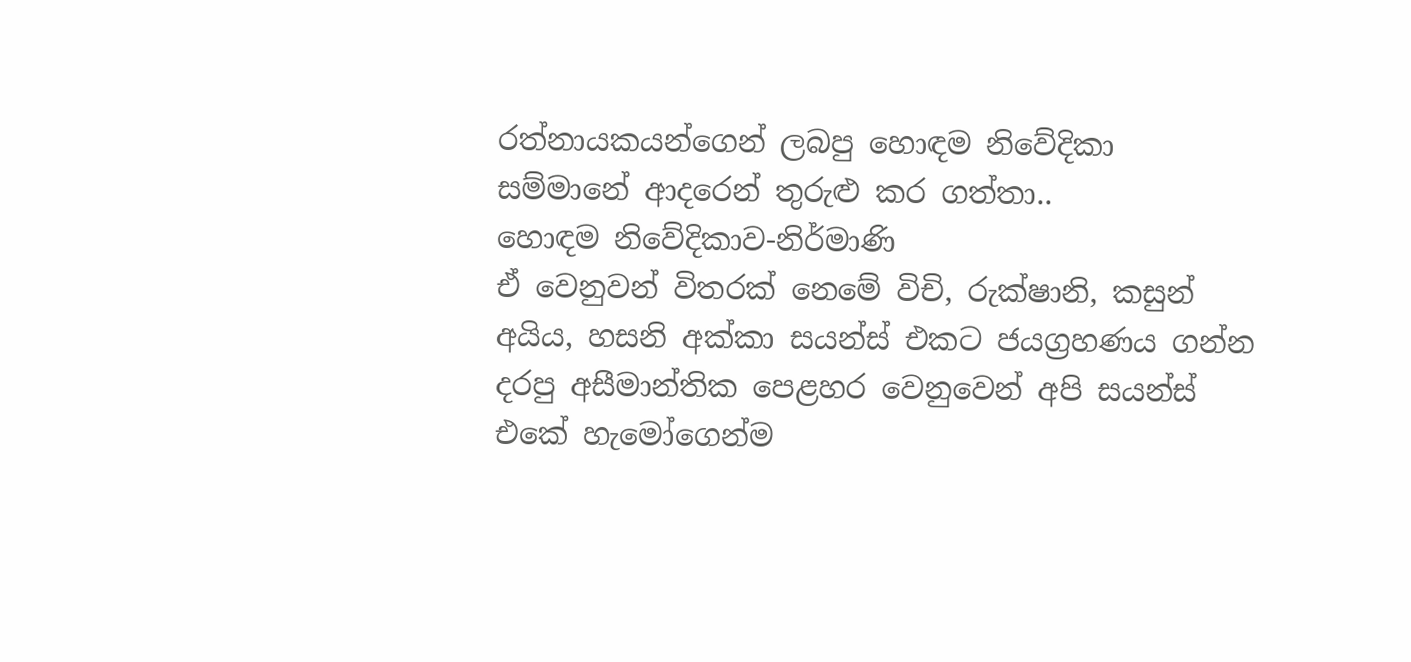රත්නායකයන්ගෙන් ලබපු හොඳම නිවේදිකා සම්මානේ ආදරෙන් තුරුළු කර ගත්තා..
හොඳම නිවේදිකාව-නිර්මාණි
ඒ වෙනුවන් විතරක් නෙමේ විචි, රුක්ෂානි, කසුන් අයිය, හසනි අක්කා සයන්ස් එකට ජයග්‍රහණය ගන්න දරපු අසීමාන්තික පෙළහර වෙනුවෙන් අපි සයන්ස් එකේ හැමෝගෙන්ම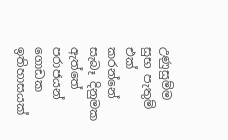උණුසුම්ම සුභ පැතුම් එක් කරන්නේ සැබෑ දිනුමක ඇත්තේ පරාජයන් ගොඩක ඉතිහාසයක්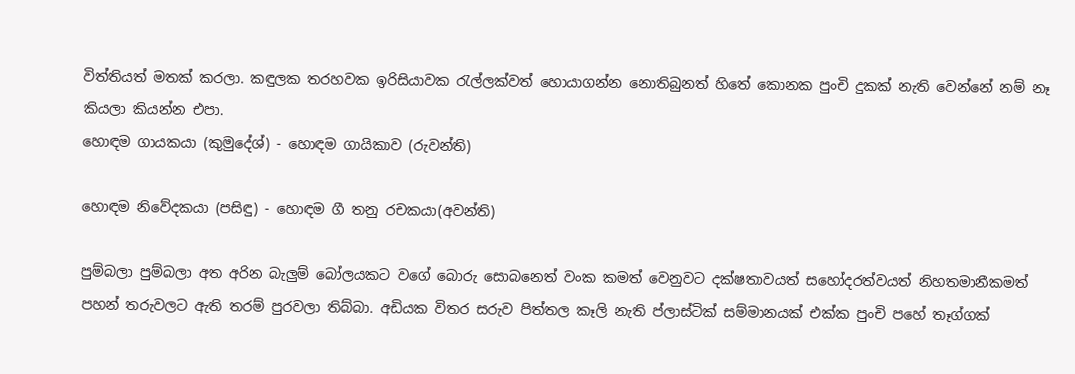විත්තියත් මතක් කරලා. කඳුලක තරහවක ඉරිසියාවක රැල්ලක්වත් හොයාගන්න නොතිබුනත් හිතේ කොනක පුංචි දුකක් නැති වෙන්නේ නම් නෑ කියලා කියන්න එපා.
හොඳම ගායකයා (කුමුදේශ්) - හොඳම ගායිකාව (රුවන්ති)

හොඳම නිවේදකයා (පසිඳු) - හොඳම ගී තනු රචකයා(අවන්ති)

පුම්බලා පුම්බලා අත අරින බැලුම් බෝලයකට වගේ බොරු සොබනෙත් වංක කමත් වෙනුවට දක්ෂතාවයත් සහෝදරත්වයත් නිහතමානීකමත් පහන් තරුවලට ඇති තරම් පුරවලා තිබ්බා. අඩියක විතර සරුව පිත්තල කෑලි නැති ප්ලාස්ටික් සම්මානයක් එක්ක පුංචි පහේ තෑග්ගක්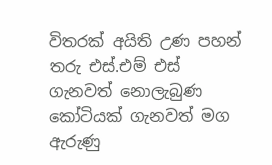විතරක් අයිති උණ පහන් තරු එස්.එම් එස් ගැනවත් නොලැබුණ කෝටියක් ගැනවත් මග ඇරුණු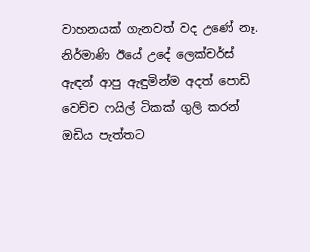වාහනයක් ගැනවත් වද උණේ නෑ.
නිර්මාණි ඊයේ උදේ ලෙක්චර්ස් ඇඳන් ආපු ඇඳුමින්ම අදත් පොඩි වෙච්ච ෆයිල් ටිකක් ගුලි කරන් ඔඩිය පැත්තට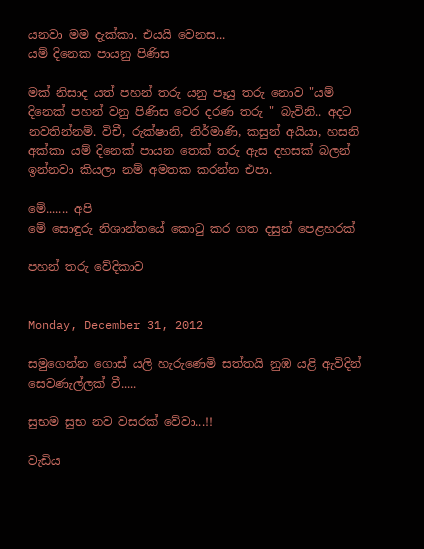යනවා මම දැක්කා. එයයි වෙනස...
යම් දිනෙක පායනු පිණිස

මක් නිසාද යත් පහන් තරු යනු පෑයු තරු නොව "යම් දිනෙක් පහන් වනු පිණිස වෙර දරණ තරු " බැවිනි.. අදට නවතින්නම්. විචී, රුක්ෂානි, නිර්මාණි, කසුන් අයියා, හසනි අක්කා යම් දිනෙක් පායන තෙක් තරු ඇස දහසක් බලන් ඉන්නවා කියලා නම් අමතක කරන්න එපා.

මේ....... අපි
මේ සොඳුරු නිශාන්තයේ කොටු කර ගත දසුන් පෙළහරක්

පහන් තරු වේදිකාව


Monday, December 31, 2012

සමුගෙන්න ගොස් යලි හැරුණෙමි සත්තයි නුඹ යළි ඇවිදින් සෙවණැල්ලක් වී.....

සුභම සුභ නව වසරක් වේවා...!!

වැඩිය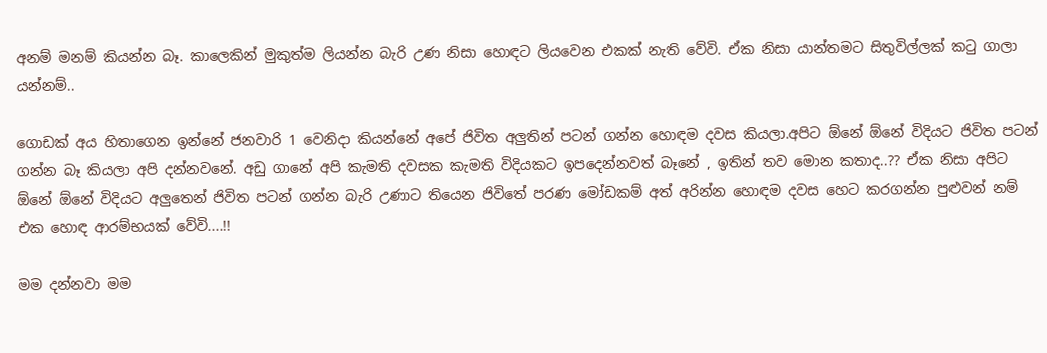අනම් මනම් කියන්න බෑ. කාලෙකින් මුකුත්ම ලියන්න බැරි උණ නිසා හොඳට ලියවෙන එකක් නැති වේවි. ඒක නිසා යාන්තමට සිතුවිල්ලක් කටු ගාලා යන්නම්..

ගොඩක් අය හිතාගෙන ඉන්නේ ජනවාරි 1 වෙනිදා කියන්නේ අපේ ජිවිත අලුතින් පටන් ගන්න හොඳම දවස කියලා.අපිට ඕනේ ඕනේ විදියට ජිවිත පටන් ගන්න බෑ කියලා අපි දන්නවනේ. අඩු ගානේ අපි කැමති දවසක කැමති විදියකට ඉපදෙන්නවත් බෑනේ , ඉතින් තව මොන කතාද..?? ඒක නිසා අපිට ඕනේ ඕනේ විදියට අලුතෙන් ජිවිත පටන් ගන්න බැරි උණාට තියෙන ජිවිතේ පරණ මෝඩකම් අත් අරින්න හොඳම දවස හෙට කරගන්න පුළුවන් නම් එක හොඳ ආරම්භයක් වේවි....!!

මම දන්නවා මම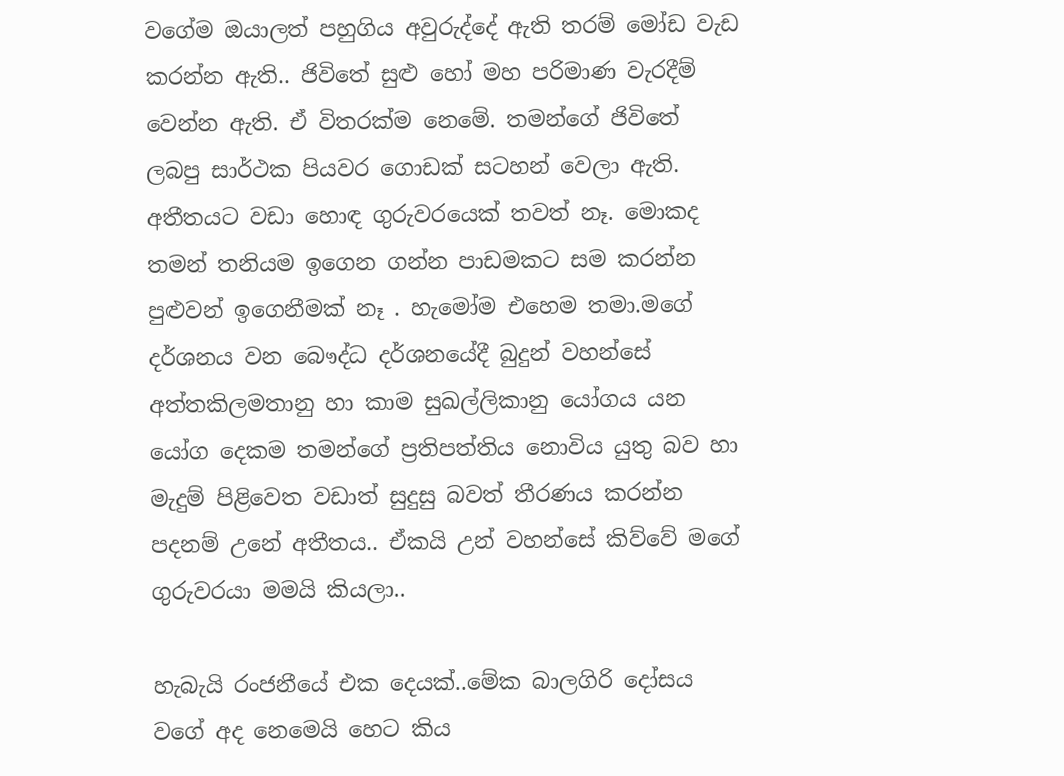වගේම ඔයාලත් පහුගිය අවුරුද්දේ ඇති තරම් මෝඩ වැඩ කරන්න ඇති.. ජිවිතේ සුළු හෝ මහ පරිමාණ වැරදීම් වෙන්න ඇති. ඒ විතරක්ම නෙමේ. තමන්ගේ ජිවිතේ ලබපු සාර්ථක පියවර ගොඩක් සටහන් වෙලා ඇති. අතීතයට වඩා හොඳ ගුරුවරයෙක් තවත් නෑ. මොකද තමන් තනියම ඉගෙන ගන්න පාඩමකට සම කරන්න පුළුවන් ඉගෙනීමක් නෑ . හැමෝම එහෙම තමා.මගේ දර්ශනය වන බෞද්ධ දර්ශනයේදී බුදුන් වහන්සේ අත්තකිලමතානු හා කාම සුඛල්ලිකානු යෝගය යන යෝග දෙකම තමන්ගේ ප්‍රතිපත්තිය නොවිය යුතු බව හා මැදුම් පිළිවෙත වඩාත් සුදුසු බවත් තීරණය කරන්න පදනම් උනේ අතීතය.. ඒකයි උන් වහන්සේ කිව්වේ මගේ ගුරුවරයා මමයි කියලා..

හැබැයි රංජනීයේ එක දෙයක්..මේක බාලගිරි දෝසය වගේ අද නෙමෙයි හෙට කිය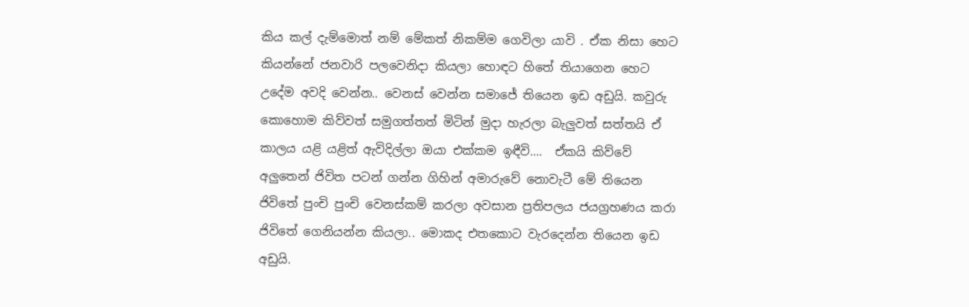කිය කල් දැම්මොත් නම් මේකත් නිකම්ම ගෙවිලා යාවි . ඒක නිසා හෙට කියන්නේ ජනවාරි පලවෙනිදා කියලා හොඳට හිතේ තියාගෙන හෙට උදේම අවදි වෙන්න.. වෙනස් වෙන්න සමාජේ තියෙන ඉඩ අඩුයි. කවුරු කොහොම කිව්වත් සමුගත්තත් මිටින් මුදා හැරලා බැලුවත් සත්තයි ඒ කාලය යළි යළිත් ඇවිදිල්ලා ඔයා එක්කම ඉඳීවි....  ඒකයි කිව්වේ අලුතෙන් ජිවිත පටන් ගන්න ගිහින් අමාරුවේ නොවැටී මේ තියෙන ජිවිතේ පුංචි පුංචි වෙනස්කම් කරලා අවසාන ප්‍රතිපලය ජයග්‍රහණය කරා ජිවිතේ ගෙනියන්න කියලා.. මොකද එතකොට වැරදෙන්න තියෙන ඉඩ අඩුයි.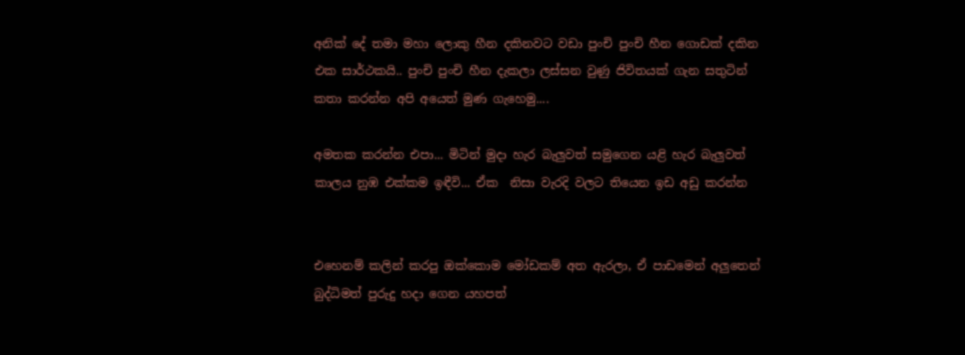අනික් දේ තමා මහා ලොකු හීන දකිනවට වඩා පුංචි පුංචි හීන ගොඩක් දකින එක සාර්ථකයි.. පුංචි පුංචි හීන දැකලා ලස්සන වුණු ජිවිතයක් ගැන සතුටින් කතා කරන්න අපි අයෙත් මුණ ගැහෙමු....

අමතක කරන්න එපා... මිටින් මුදා හැර බැලුවත් සමුගෙන යළි හැර බැලුවත් කාලය නුඹ එක්කම ඉඳීවි... ඒක  නිසා වැරදි වලට තියෙන ඉඩ අඩු කරන්න


එහෙනම් කලින් කරපු ඔක්කොම මෝඩකම් අත ඇරලා, ඒ පාඩමෙන් අලුතෙන් බුද්ධිමත් පුරුදු හදා ගෙන යහපත්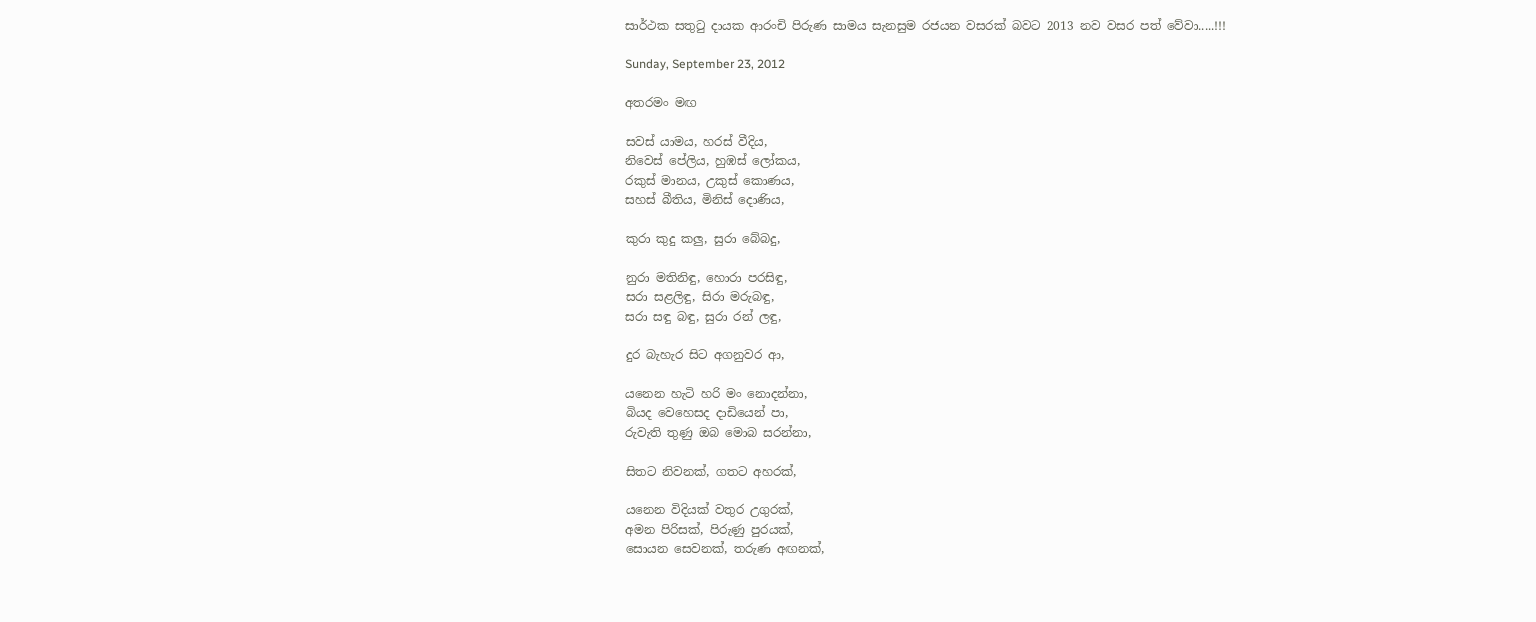සාර්ථක සතුටු දායක ආරංචි පිරුණ සාමය සැනසුම රජයන වසරක් බවට 2013 නව වසර පත් වේවා.....!!!

Sunday, September 23, 2012

අතරමං මඟ

සවස් යාමය, හරස් වීදිය,
නිවෙස් පේලිය, හුඹස් ලෝකය,
රකුස් මානය, උකුස් කොණය,
සහස් බීතිය, මිනිස් දොණිය,

කුරා කුදු කලු, සුරා බේබදු,

නුරා මතිනිඳු, හොරා පරසිඳු,
සරා සළලිඳු, සිරා මරුබඳු,
සරා සඳු බඳු, සුරා රන් ලඳු,

දුර බැහැර සිට අගනුවර ආ,

යනෙන හැටි හරි මං නොදන්නා,
බියද වෙහෙසද දාඩියෙන් පා,
රුවැති තුණු ඔබ මොබ සරන්නා,

සිතට නිවනක්, ගතට අහරක්,

යනෙන විදියක් වතුර උගුරක්,
අමන පිරිසක්, පිරුණු පුරයක්,
සොයන සෙවනක්, තරුණ අඟනක්,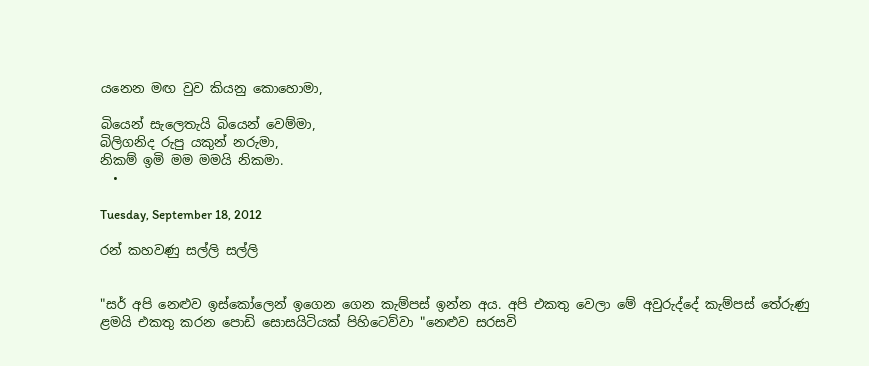යනෙන මඟ වුව කියනු කොහොමා,

බියෙන් සැලෙතැයි බියෙන් වෙම්මා,
බිලිගනිද රුපු යකුන් නරුමා,
නිකම් ඉමි මම මමයි නිකමා.
  •

Tuesday, September 18, 2012

රන් කහවණු සල්ලි සල්ලි


"සර් අපි නෙළුව ඉස්කෝලෙන් ඉගෙන ගෙන කැම්පස් ඉන්න අය. අපි එකතු වෙලා මේ අවුරුද්දේ කැම්පස් තේරුණු ළමයි එකතු කරන පොඩි සොසයිටියක් පිහිටෙව්වා "නෙළුව සරසවි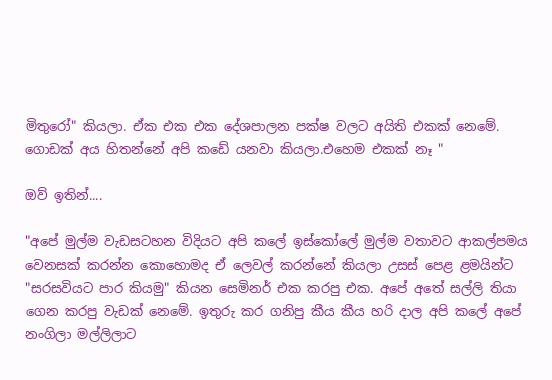මිතුරෝ" කියලා. ඒක එක එක දේශපාලන පක්ෂ වලට අයිති එකක් නෙමේ. ගොඩක් අය හිතන්නේ අපි කඩේ යනවා කියලා.එහෙම එකක් නෑ "

ඔව් ඉතින්....

"අපේ මුල්ම වැඩසටහන විදියට අපි කලේ ඉස්කෝලේ මුල්ම වතාවට ආකල්පමය වෙනසක් කරන්න කොහොමද ඒ ලෙවල් කරන්නේ කියලා උසස් පෙළ ළමයින්ට "සරසවියට පාර කියමු" කියන සෙමිනර් එක කරපු එක. අපේ අතේ සල්ලි තියා ගෙන කරපු වැඩක් නෙමේ. ඉතුරු කර ගනිපු කීය කීය හරි දාල අපි කලේ අපේ නංගිලා මල්ලිලාට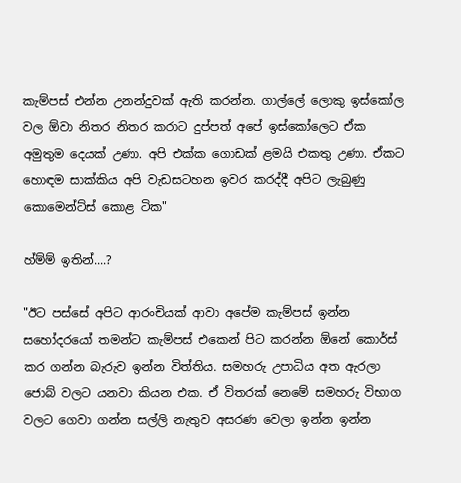කැම්පස් එන්න උනන්දුවක් ඇති කරන්න. ගාල්ලේ ලොකු ඉස්කෝල වල ඕවා නිතර නිතර කරාට දුප්පත් අපේ ඉස්කෝලෙට ඒක අමුතුම දෙයක් උණා. අපි එක්ක ගොඩක් ළමයි එකතු උණා. ඒකට හොඳම සාක්කිය අපි වැඩසටහන ඉවර කරද්දී අපිට ලැබුණු කොමෙන්ට්ස් කොළ ටික"

හ්ම්ම් ඉතින්....?

"ඊට පස්සේ අපිට ආරංචියක් ආවා අපේම කැම්පස් ඉන්න සහෝදරයෝ තමන්ට කැම්පස් එකෙන් පිට කරන්න ඕනේ කොර්ස් කර ගන්න බැරුව ඉන්න විත්තිය. සමහරු උපාධිය අත ඇරලා ජොබ් වලට යනවා කියන එක. ඒ විතරක් නෙමේ සමහරු විභාග වලට ගෙවා ගන්න සල්ලි නැතුව අසරණ වෙලා ඉන්න ඉන්න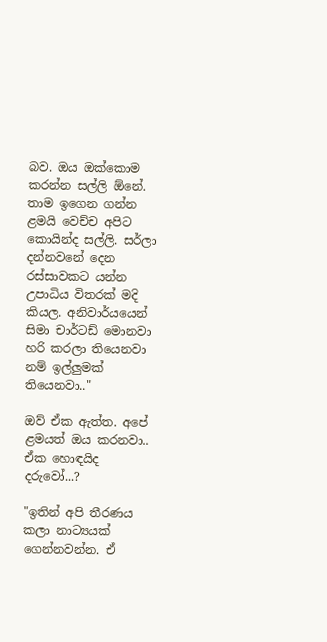බව. ඔය ඔක්කොම කරන්න සල්ලි ඕනේ. තාම ඉගෙන ගන්න ළමයි වෙච්ච අපිට කොයින්ද සල්ලි. සර්ලා දන්නවනේ දෙන රස්සාවකට යන්න උපාධිය විතරක් මදි කියල. අනිවාර්යයෙන් සිමා චාර්ටඩ් මොනවා හරි කරලා තියෙනවා නම් ඉල්ලුමක් තියෙනවා.."

ඔව් ඒක ඇත්ත. අපේ ළමයත් ඔය කරනවා.. ඒක හොඳයිද දරුවෝ...?

"ඉතින් අපි තීරණය කලා නාට්‍යයක් ගෙන්නවන්න. ඒ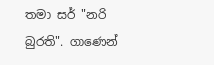තමා සර් "නරි බුරති". ගාණෙන්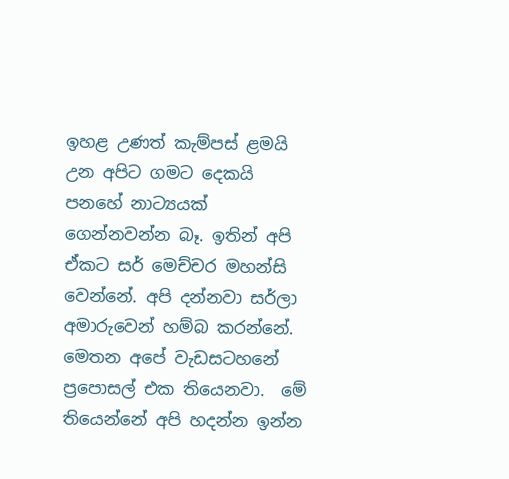ඉහළ උණත් කැම්පස් ළමයි උන අපිට ගමට දෙකයි පනහේ නාට්‍යයක් ගෙන්නවන්න බෑ. ඉතින් අපි ඒකට සර් මෙච්චර මහන්සි වෙන්නේ. අපි දන්නවා සර්ලා අමාරුවෙන් හම්බ කරන්නේ. මෙතන අපේ වැඩසටහනේ ප්‍රපොසල් එක තියෙනවා.  මේ තියෙන්නේ අපි හදන්න ඉන්න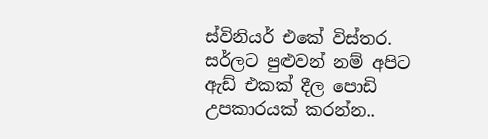ස්විනියර් එකේ විස්තර. සර්ලට පුළුවන් නම් අපිට ඇඩ් එකක් දීල පොඩි උපකාරයක් කරන්න..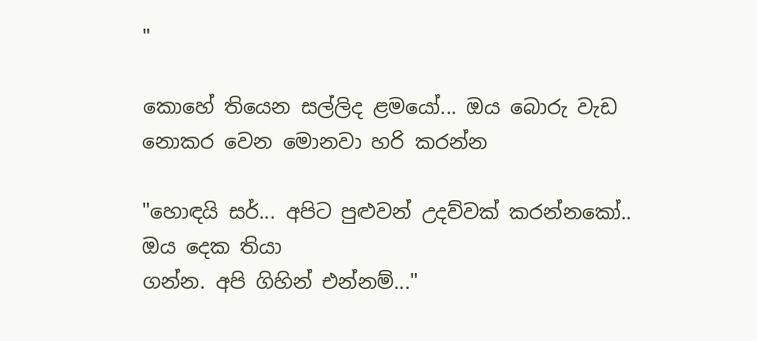"

කොහේ තියෙන සල්ලිද ළමයෝ... ඔය බොරු වැඩ නොකර වෙන මොනවා හරි කරන්න

"හොඳයි සර්... අපිට පුළුවන් උදව්වක් කරන්නකෝ.. ඔය දෙක තියා
ගන්න. අපි ගිහින් එන්නම්..."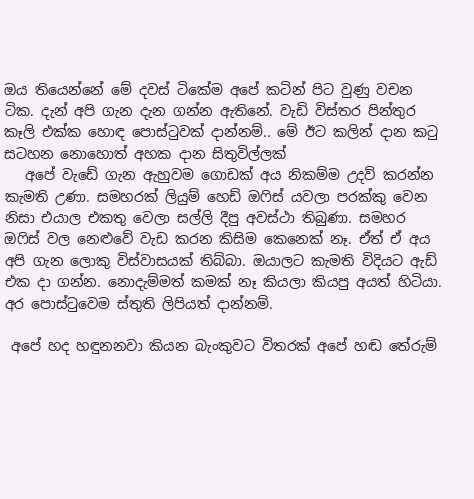ඔය තියෙන්නේ මේ දවස් ටිකේම අපේ කටින් පිට වුණු වචන ටික. දැන් අපි ගැන දැන ගන්න ඇතිනේ. වැඩි විස්තර පින්තුර කෑලි එක්ක හොඳ පොස්ටුවක් දාන්නම්.. මේ ඊට කලින් දාන කටු සටහන නොහොත් අහක දාන සිතුවිල්ලක්
   අපේ වැඩේ ගැන ඇහුවම ගොඩක් අය නිකම්ම උදව් කරන්න කැමති උණා. සමහරක් ලියුම් හෙඩ් ඔෆිස් යවලා පරක්කු වෙන නිසා එයාල එකතු වෙලා සල්ලි දීපු අවස්ථා තිබුණා. සමහර ඔෆිස් වල නෙළුවේ වැඩ කරන කිසිම කෙනෙක් නෑ. ඒත් ඒ අය අපි ගැන ලොකු විස්වාසයක් තිබ්බා. ඔයාලට කැමති විදියට ඇඩ් එක දා ගන්න. නොදැම්මත් කමක් නෑ කියලා කියපු අයත් හිටියා. අර පොස්ටුවෙම ස්තුති ලිපියත් දාන්නම්.

 අපේ හද හඳුනනවා කියන බැංකුවට විතරක් අපේ හඬ තේරුම්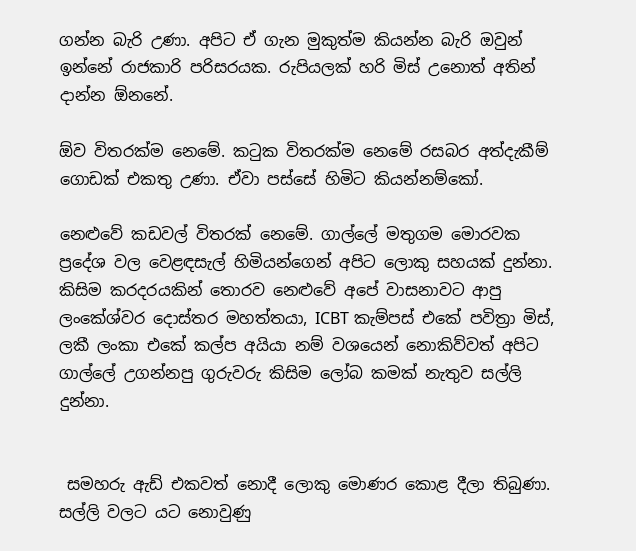ගන්න බැරි උණා. අපිට ඒ ගැන මුකුත්ම කියන්න බැරි ඔවුන් ඉන්නේ රාජකාරි පරිසරයක. රුපියලක් හරි මිස් උනොත් අතින් දාන්න ඕනනේ.

ඕව විතරක්ම නෙමේ. කටුක විතරක්ම නෙමේ රසබර අත්දැකීම් ගොඩක් එකතු උණා. ඒවා පස්සේ හිමිට කියන්නම්කෝ.

නෙළුවේ කඩවල් විතරක් නෙමේ. ගාල්ලේ මතුගම මොරවක  ප්‍රදේශ වල වෙළඳසැල් හිමියන්ගෙන් අපිට ලොකු සහයක් දුන්නා. කිසිම කරදරයකින් තොරව නෙළුවේ අපේ වාසනාවට ආපු ලංකේශ්වර දොස්තර මහත්තයා, ICBT කැම්පස් එකේ පවිත්‍රා මිස්, ලකී ලංකා එකේ කල්ප අයියා නම් වශයෙන් නොකිව්වත් අපිට ගාල්ලේ උගන්නපු ගුරුවරු කිසිම ලෝබ කමක් නැතුව සල්ලි දුන්නා.


 සමහරු ඇඩ් එකවත් නොදී ලොකු මොණර කොළ දීලා තිබුණා. සල්ලි වලට යට නොවුණු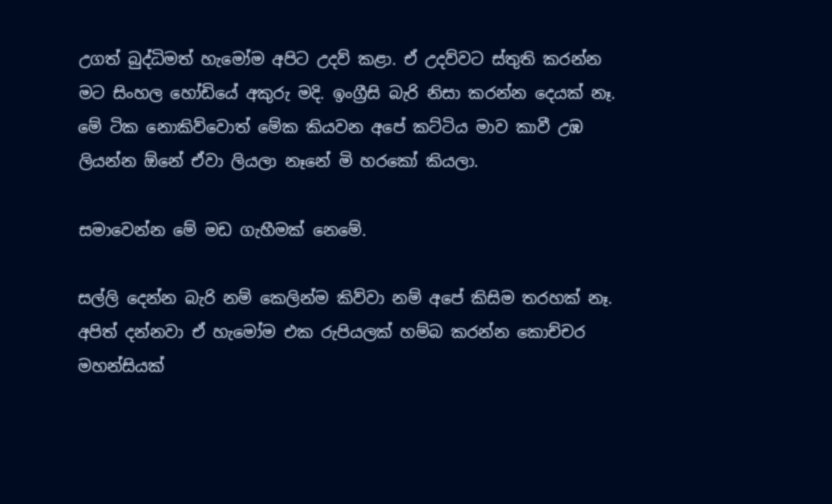උගත් බුද්ධිමත් හැමෝම අපිට උදව් කළා. ඒ උදව්වට ස්තුති කරන්න මට සිංහල හෝඩියේ අකුරු මදි. ඉංග්‍රීසි බැරි නිසා කරන්න දෙයක් නෑ.  මේ ටික නොකිව්වොත් මේක කියවන අපේ කට්ටිය මාව කාවී උඹ ලියන්න ඕනේ ඒවා ලියලා නෑනේ මි හරකෝ කියලා.

සමාවෙන්න මේ මඩ ගැහීමක් නෙමේ.

සල්ලි දෙන්න බැරි නම් කෙලින්ම කිව්වා නම් අපේ කිසිම තරහක් නෑ. අපිත් දන්නවා ඒ හැමෝම එක රුපියලක් හම්බ කරන්න කොච්චර මහන්සියක්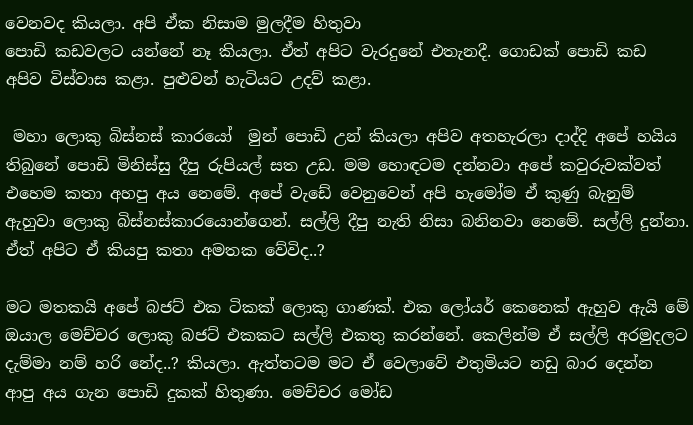වෙනවද කියලා. අපි ඒක නිසාම මුලදීම හිතුවා
පොඩි කඩවලට යන්නේ නෑ කියලා. ඒත් අපිට වැරදුනේ එතැනදී. ගොඩක් පොඩි කඩ අපිව විස්වාස කළා. පුළුවන් හැටියට උදව් කළා.

 මහා ලොකු බිස්නස් කාරයෝ  මුන් පොඩි උන් කියලා අපිව අතහැරලා දාද්දි අපේ හයිය තිබුනේ පොඩි මිනිස්සු දීපු රුපියල් සත උඩ. මම හොඳටම දන්නවා අපේ කවුරුවක්වත් එහෙම කතා අහපු අය නෙමේ. අපේ වැඩේ වෙනුවෙන් අපි හැමෝම ඒ කුණු බැනුම් ඇහුවා ලොකු බිස්නස්කාරයොන්ගෙන්. සල්ලි දීපු නැති නිසා බනිනවා නෙමේ. සල්ලි දුන්නා. ඒත් අපිට ඒ කියපු කතා අමතක වේවිද..?

මට මතකයි අපේ බජට් එක ටිකක් ලොකු ගාණක්. එක ලෝයර් කෙනෙක් ඇහුව ඇයි මේ ඔයාල මෙච්චර ලොකු බජට් එකකට සල්ලි එකතු කරන්නේ. කෙලින්ම ඒ සල්ලි අරමුදලට දැම්මා නම් හරි නේද..? කියලා. ඇත්තටම මට ඒ වෙලාවේ එතුමියට නඩු බාර දෙන්න ආපු අය ගැන පොඩි දුකක් හිතුණා. මෙච්චර මෝඩ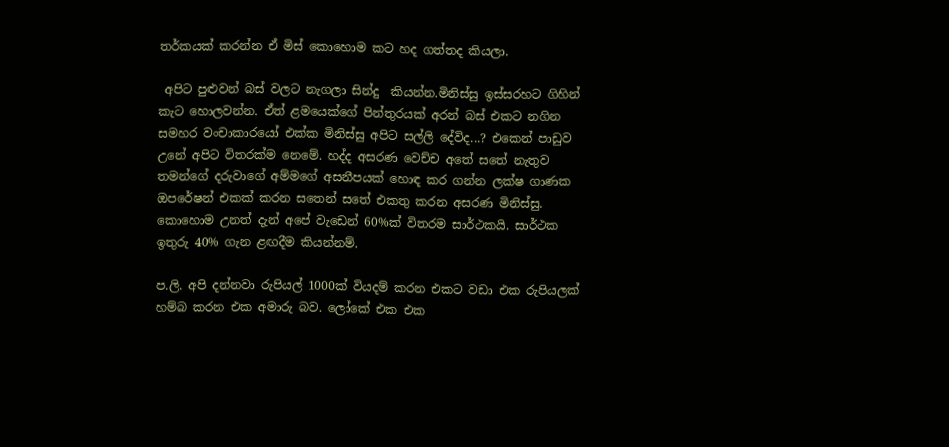තර්කයක් කරන්න ඒ මිස් කොහොම කට හද ගත්තද කියලා.

 අපිට පුළුවන් බස් වලට නැගලා සින්දු  කියන්න.මිනිස්සු ඉස්සරහට ගිහින් කැට හොලවන්න. ඒත් ළමයෙක්ගේ පින්තුරයක් අරන් බස් එකට නගින සමහර වංචාකාරයෝ එක්ක මිනිස්සු අපිට සල්ලි දේවිද...? එකෙන් පාඩුව උනේ අපිට විතරක්ම නෙමේ. හද්ද අසරණ වෙච්ච අතේ සතේ නැතුව තමන්ගේ දරුවාගේ අම්මගේ අසනීපයක් හොඳ කර ගන්න ලක්ෂ ගාණක ඔපරේෂන් එකක් කරන සතෙන් සතේ එකතු කරන අසරණ මිනිස්සු. කොහොම උනත් දැන් අපේ වැඩෙන් 60%ක් විතරම සාර්ථකයි. සාර්ථක ඉතුරු 40% ගැන ළඟදීම කියන්නම්.

ප.ලි. අපි දන්නවා රුපියල් 1000ක් වියදම් කරන එකට වඩා එක රුපියලක් හම්බ කරන එක අමාරු බව. ලෝකේ එක එක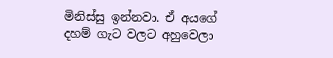මිනිස්සු ඉන්නවා. ඒ අයගේ දහම් ගැට වලට අහුවෙලා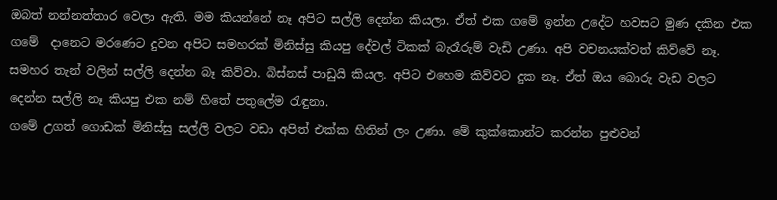ඔබත් නන්නත්තාර වෙලා ඇති. මම කියන්නේ නෑ අපිට සල්ලි දෙන්න කියලා. ඒත් එක ගමේ ඉන්න උදේට හවසට මුණ දකින එක ගමේ  දානෙට මරණෙට දුවන අපිට සමහරක් මිනිස්සු කියපු දේවල් ටිකක් බැරෑරුම් වැඩි උණා. අපි වචනයක්වත් කිව්වේ නෑ. සමහර තැන් වලින් සල්ලි දෙන්න බෑ කිව්වා. බිස්නස් පාඩුයි කියල. අපිට එහෙම කිව්වට දුක නෑ. ඒත් ඔය බොරු වැඩ වලට දෙන්න සල්ලි නෑ කියපු එක නම් හිතේ පතුලේම රැඳුනා.
ගමේ උගත් ගොඩක් මිනිස්සු සල්ලි වලට වඩා අපිත් එක්ක හිතින් ලං උණා. මේ කුක්කොන්ට කරන්න පුළුවන්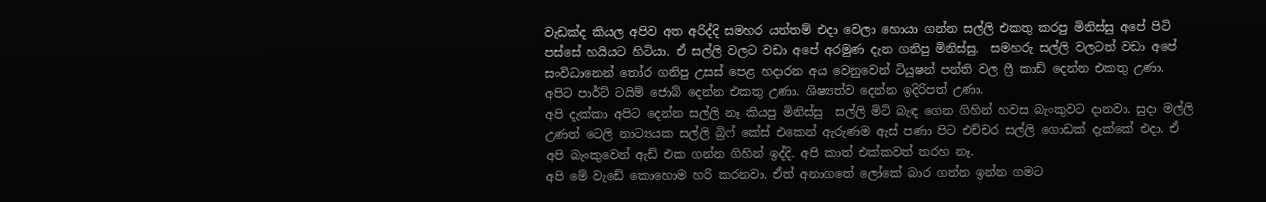වැඩක්ද කියල අපිව අත අරිද්දි සමහර යන්තම් එදා වෙලා හොයා ගන්න සල්ලි එකතු කරපු මිනිස්සු අපේ පිටි පස්සේ හයියට හිටියා. ඒ සල්ලි වලට වඩා අපේ අරමුණ දැන ගනිපු මිනිස්සු.  සමහරු සල්ලි වලටත් වඩා අපේ සංවිධානෙන් තෝර ගනිපු උසස් පෙළ හදාරන අය වෙනුවෙන් ටියුෂන් පන්ති වල ෆ්‍රී කාඩ් දෙන්න එකතු උණා. අපිට පාර්ට් ටයිම් ජොබ් දෙන්න එකතු උණා. ශිෂ්‍යත්ව දෙන්න ඉදිරිපත් උණා.
අපි දැක්කා අපිට දෙන්න සල්ලි නෑ කියපු මිනිස්සු  සල්ලි මිටි බැඳ ගෙන ගිහින් හවස බැංකුවට දානවා. සුදා මල්ලි උණත් ටෙලි නාට්‍යයක සල්ලි බ්‍රිෆ් කේස් එකෙන් ඇරුණම ඇස් පණා පිට එච්චර සල්ලි ගොඩක් දැක්කේ එදා. ඒ අපි බැංකුවෙන් ඇඩ් එක ගන්න ගිහින් ඉද්දි. අපි කාත් එක්කවත් තරහ නෑ.
අපි මේ වැඩේ කොහොම හරි කරනවා. ඒත් අනාගතේ ලෝකේ බාර ගන්න ඉන්න ගමට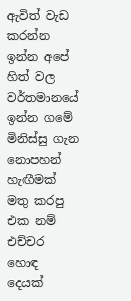ඇවිත් වැඩ කරන්න ඉන්න අපේ හිත් වල වර්තමානයේ ඉන්න ගමේ මිනිස්සු ගැන නොපහන් හැඟීමක් මතු කරපු එක නම් එච්චර හොඳ දෙයක්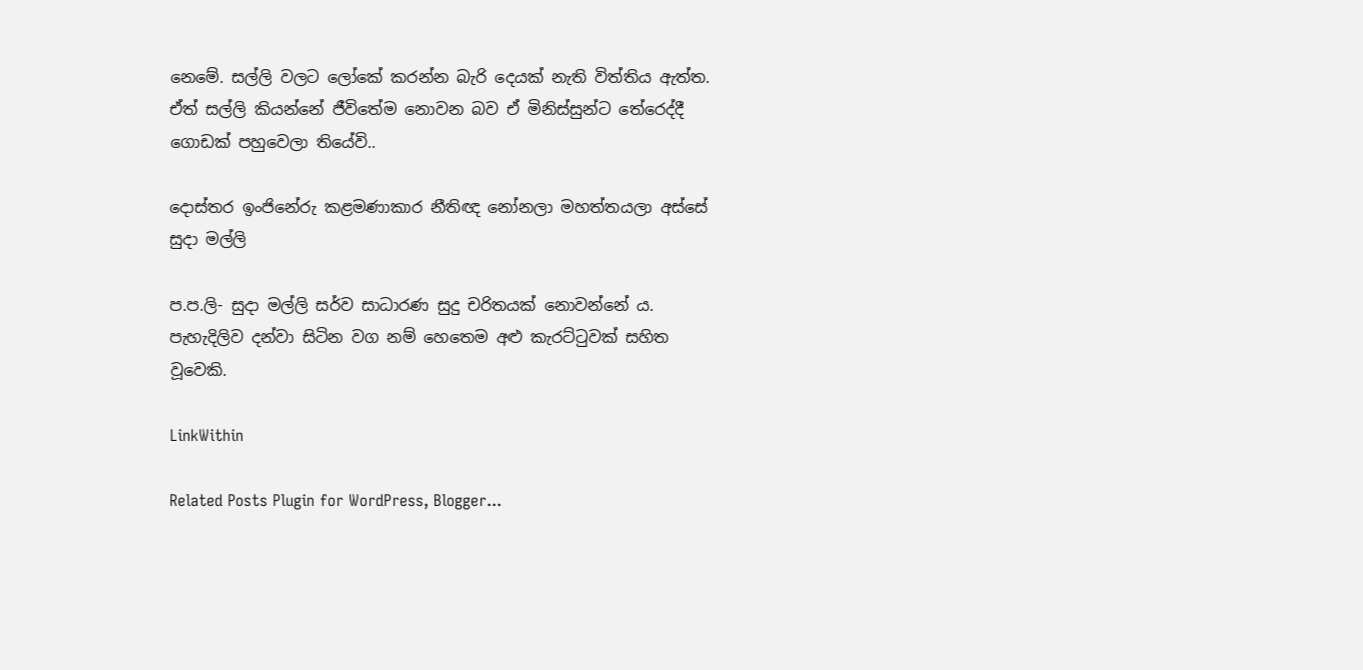නෙමේ. සල්ලි වලට ලෝකේ කරන්න බැරි දෙයක් නැති විත්තිය ඇත්ත. ඒත් සල්ලි කියන්නේ ජීවිතේම නොවන බව ඒ මිනිස්සුන්ට තේරෙද්දී ගොඩක් පහුවෙලා තියේවි..

දොස්තර ඉංජිනේරු කළමණාකාර නීතිඥ නෝනලා මහත්තයලා අස්සේ සුදා මල්ලි

ප.ප.ලි- සුදා මල්ලි සර්ව සාධාරණ සුදු චරිතයක් නොවන්නේ ය. පැහැදිලිව දන්වා සිටින වග නම් හෙතෙම අළු කැරට්ටුවක් සහිත වූවෙකි.

LinkWithin

Related Posts Plugin for WordPress, Blogger...